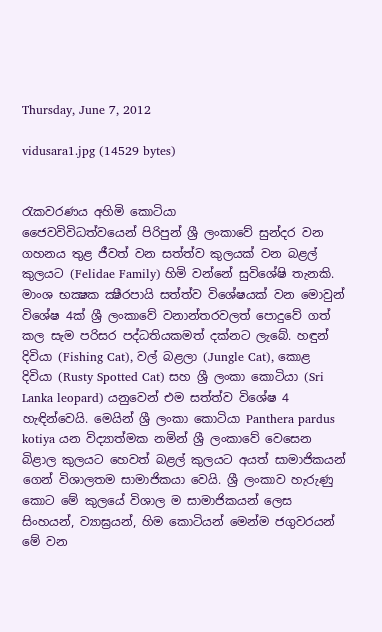Thursday, June 7, 2012

vidusara1.jpg (14529 bytes)


රැකවරණය අහිමි කොටියා
ජෛවවිවිධත්වයෙන් පිරිපුන් ශ්‍රී ලංකාවේ සුන්දර වන ගහනය තුළ ජීවත් වන සත්ත්ව කුලයක්‌ වන බළල් කුලයට (Felidae Family) හිමි වන්නේ සුවිශේෂි තැනකි. මාංශ භක්‍ෂක ක්‍ෂීරපායි සත්ත්ව විශේෂයක්‌ වන මොවුන් විශේෂ 4ක්‌ ශ්‍රී ලංකාවේ වනාන්තරවලත් පොදුවේ ගත් කල සැම පරිසර පද්ධතියකමත් දක්‌නට ලැබේ. හඳුන් දිවියා (Fishing Cat), වල් බළලා (Jungle Cat), කොළ දිවියා (Rusty Spotted Cat) සහ ශ්‍රී ලංකා කොටියා (Sri Lanka leopard) යනුවෙන් එම සත්ත්ව විශේෂ 4 හැඳින්වෙයි. මෙයින් ශ්‍රී ලංකා කොටියා Panthera pardus kotiya යන විද්‍යාත්මක නමින් ශ්‍රී ලංකාවේ වෙසෙන බිළාල කුලයට හෙවත් බළල් කුලයට අයත් සාමාජිකයන් ගෙන් විශාලතම සාමාජිකයා වෙයි. ශ්‍රී ලංකාව හැරුණු කොට මේ කුලයේ විශාල ම සාමාජිකයන් ලෙස සිංහයන්, ව්‍යාඝ්‍රයන්, හිම කොටියන් මෙන්ම ජගුවරයන් මේ වන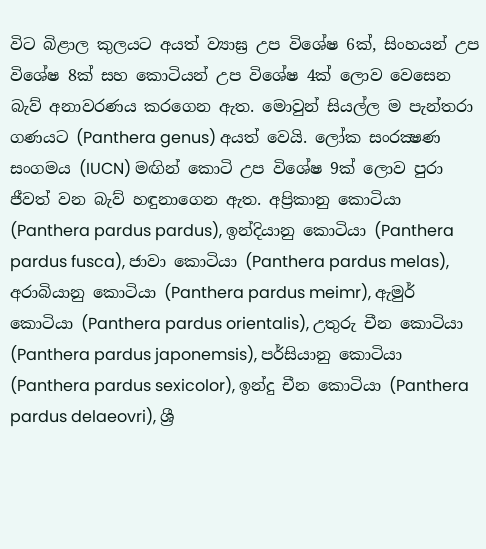විට බිළාල කුලයට අයත් ව්‍යාඝ්‍ර උප විශේෂ 6ක්‌, සිංහයන් උප විශේෂ 8ක්‌ සහ කොටියන් උප විශේෂ 4ක්‌ ලොව වෙසෙන බැව් අනාවරණය කරගෙන ඇත. මොවුන් සියල්ල ම පැන්තරා ගණයට (Panthera genus) අයත් වෙයි. ලෝක සංරක්‍ෂණ සංගමය (IUCN) මඟින් කොටි උප විශේෂ 9ක්‌ ලොව පුරා ජීවත් වන බැව් හඳුනාගෙන ඇත. අප්‍රිකානු කොටියා (Panthera pardus pardus), ඉන්දියානු කොටියා (Panthera pardus fusca), ජාවා කොටියා (Panthera pardus melas), අරාබියානු කොටියා (Panthera pardus meimr), ඇමුර් කොටියා (Panthera pardus orientalis), උතුරු චීන කොටියා (Panthera pardus japonemsis), පර්සියානු කොටියා (Panthera pardus sexicolor), ඉන්දු චීන කොටියා (Panthera pardus delaeovri), ශ්‍රී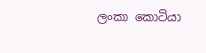ලංකා කොටියා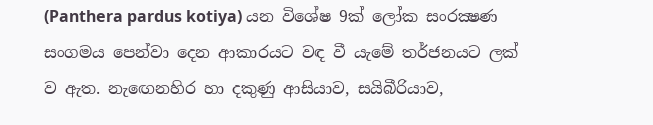(Panthera pardus kotiya) යන විශේෂ 9ක්‌ ලෝක සංරක්‍ෂණ සංගමය පෙන්වා දෙන ආකාරයට වඳ වී යැමේ තර්ජනයට ලක්‌ ව ඇත. නැඟෙනහිර හා දකුණු ආසියාව, සයිබීරියාව,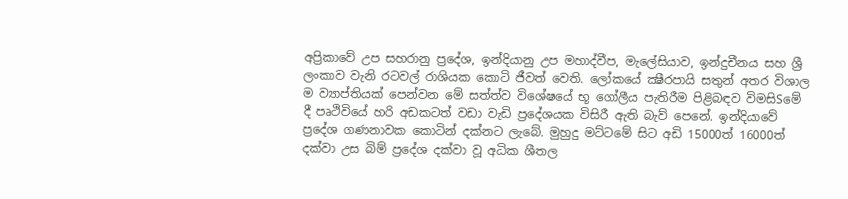අප්‍රිකාවේ උප සහරානු ප්‍රදේශ, ඉන්දියානු උප මහාද්වීප, මැලේසියාව, ඉන්දුචීනය සහ ශ්‍රී ලංකාව වැනි රටවල් රාශියක කොටි ජීවත් වෙති. ලෝකයේ ක්‍ෂීරපායි සතුන් අතර විශාල ම ව්‍යාප්තියක්‌ පෙන්වන මේ සත්ත්ව විශේෂයේ භූ ගෝලීය පැතිරීම පිළිබඳව විමසිSමේ දී පෘථිවියේ හරි අඩකටත් වඩා වැඩි ප්‍රදේශයක විසිරී ඇති බැව් පෙනේ. ඉන්දියාවේ ප්‍රදේශ ගණනාවක කොටින් දක්‌නට ලැබේ. මුහුදු මට්‌ටමේ සිට අඩි 15000ත් 16000ත් දක්‌වා උස බිම් ප්‍රදේශ දක්‌වා වූ අධික ශීතල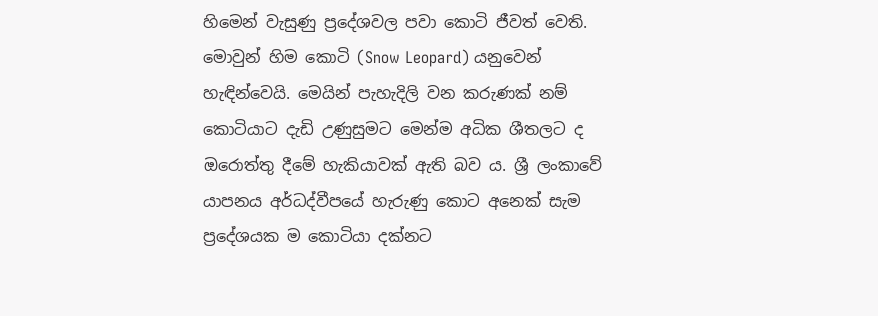හිමෙන් වැසුණු ප්‍රදේශවල පවා කොටි ජීවත් වෙති. මොවුන් හිම කොටි (Snow Leopard) යනුවෙන් හැඳින්වෙයි. මෙයින් පැහැදිලි වන කරුණක්‌ නම් කොටියාට දැඩි උණුසුමට මෙන්ම අධික ශීතලට ද ඔරොත්තු දීමේ හැකියාවක්‌ ඇති බව ය. ශ්‍රී ලංකාවේ යාපනය අර්ධද්වීපයේ හැරුණු කොට අනෙක්‌ සැම ප්‍රදේශයක ම කොටියා දක්‌නට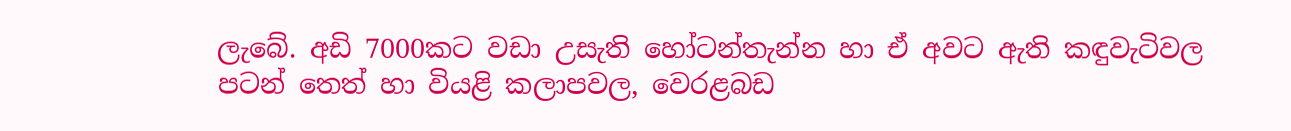ලැබේ. අඩි 7000කට වඩා උසැති හෝටන්තැන්න හා ඒ අවට ඇති කඳුවැටිවල පටන් තෙත් හා වියළි කලාපවල, වෙරළබඩ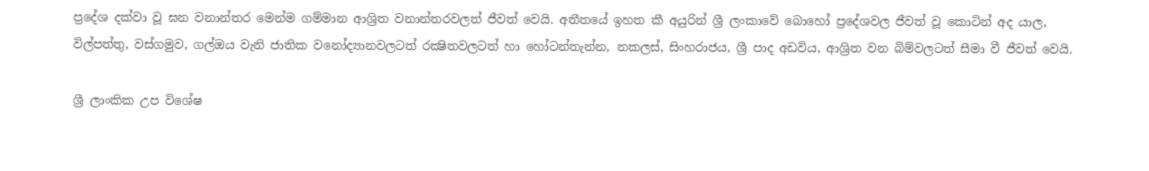ප්‍රදේශ දක්‌වා වූ ඝන වනාන්තර මෙන්ම ගම්මාන ආශ්‍රිත වනාන්තරවලත් ජීවත් වෙයි. අතීතයේ ඉහත කී අයුරින් ශ්‍රී ලංකාවේ බොහෝ ප්‍රදේශවල ජීවත් වූ කොටින් අද යාල, විල්පත්තු, වස්‌ගමුව, ගල්ඔය වැනි ජාතික වනෝද්‍යානවලටත් රක්‍ෂිතවලටත් හා හෝටන්තැන්න, නකලස්‌, සිංහරාජය, ශ්‍රී පාද අඩවිය, ආශ්‍රිත වන බිම්වලටත් සීමා වී ජීවත් වෙයි.

ශ්‍රී ලාංකික උප විශේෂ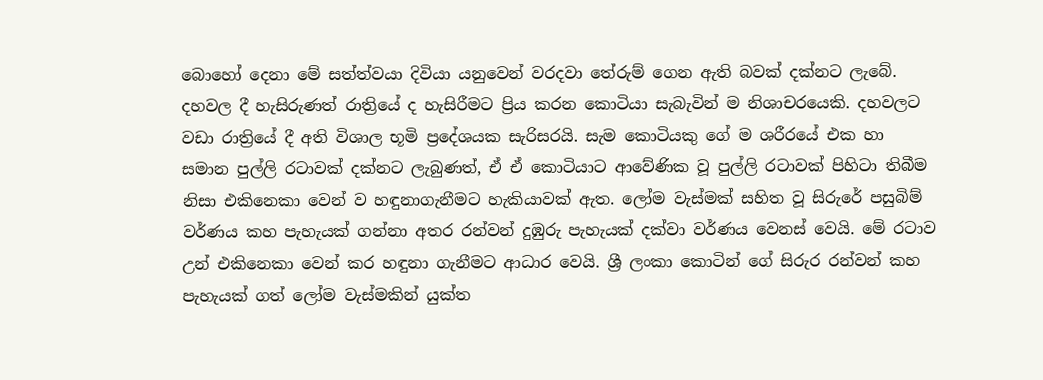බොහෝ දෙනා මේ සත්ත්වයා දිවියා යනුවෙන් වරදවා තේරුම් ගෙන ඇති බවක්‌ දක්‌නට ලැබේ. දහවල දී හැසිරුණත් රාත්‍රියේ ද හැසිරීමට ප්‍රිය කරන කොටියා සැබැවින් ම නිශාචරයෙකි. දහවලට වඩා රාත්‍රියේ දී අති විශාල භූමි ප්‍රදේශයක සැරිසරයි. සැම කොටියකු ගේ ම ශරීරයේ එක හා සමාන පුල්ලි රටාවක්‌ දක්‌නට ලැබුණත්, ඒ ඒ කොටියාට ආවේණික වූ පුල්ලි රටාවක්‌ පිහිටා තිබීම නිසා එකිනෙකා වෙන් ව හඳුනාගැනීමට හැකියාවක්‌ ඇත. ලෝම වැස්‌මක්‌ සහිත වූ සිරුරේ පසුබිම් වර්ණය කහ පැහැයක්‌ ගන්නා අතර රන්වන් දුඹුරු පැහැයක්‌ දක්‌වා වර්ණය වෙනස්‌ වෙයි. මේ රටාව උන් එකිනෙකා වෙන් කර හඳුනා ගැනීමට ආධාර වෙයි. ශ්‍රී ලංකා කොටින් ගේ සිරුර රන්වන් කහ පැහැයක්‌ ගත් ලෝම වැස්‌මකින් යුක්‌ත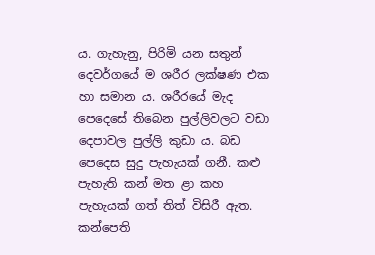ය. ගැහැනු, පිරිමි යන සතුන් දෙවර්ගයේ ම ශරීර ලක්‌ෂණ එක හා සමාන ය. ශරීරයේ මැද පෙදෙසේ තිබෙන පුල්ලිවලට වඩා දෙපාවල පුල්ලි කුඩා ය. බඩ පෙදෙස සුදු පැහැයක්‌ ගනී. කළු පැහැති කන් මත ළා කහ පැහැයක්‌ ගත් තිත් විසිරී ඇත. කන්පෙති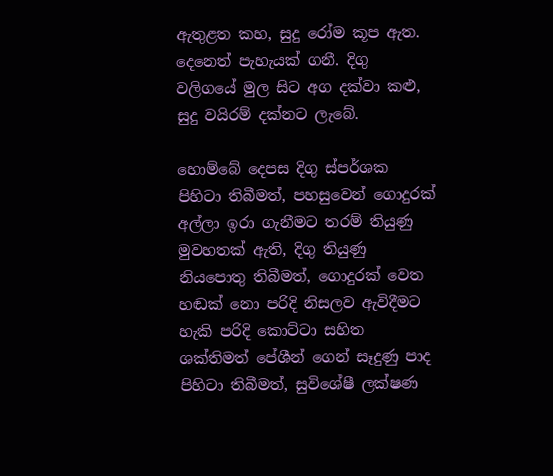ඇතුළත කහ, සුදු රෝම කූප ඇත. දෙනෙත් පැහැයක්‌ ගනී. දිගු වලිගයේ මුල සිට අග දක්‌වා කළු, සුදු වයිරම් දක්‌නට ලැබේ.

හොම්බේ දෙපස දිගු ස්‌පර්ශක පිහිටා තිබීමත්, පහසුවෙන් ගොදුරක්‌ අල්ලා ඉරා ගැනීමට තරම් තියුණු මුවහතක්‌ ඇති, දිගු තියුණු නියපොතු තිබීමත්, ගොදුරක්‌ වෙත හඬක්‌ නො පරිදි නිසලව ඇවිදීමට හැකි පරිදි කොට්‌ටා සහිත ශක්‌තිමත් පේශීන් ගෙන් සෑදුණු පාද පිහිටා තිබීමත්, සුවිශේෂී ලක්‌ෂණ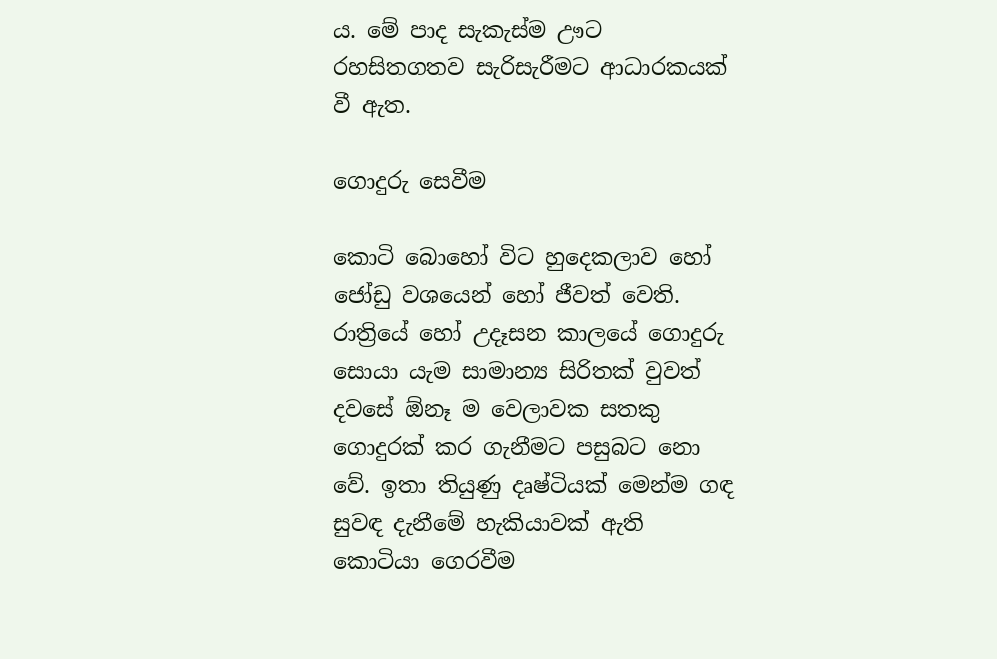ය. මේ පාද සැකැස්‌ම ඌට රහසිතගතව සැරිසැරීමට ආධාරකයක්‌ වී ඇත.

ගොදුරු සෙවීම

කොටි බොහෝ විට හුදෙකලාව හෝ ජෝඩු වශයෙන් හෝ ජීවත් වෙති. රාත්‍රියේ හෝ උදෑසන කාලයේ ගොදුරු සොයා යැම සාමාන්‍ය සිරිතක්‌ වුවත් දවසේ ඕනෑ ම වෙලාවක සතකු ගොදුරක්‌ කර ගැනීමට පසුබට නො වේ. ඉතා තියුණු දෘෂ්ටියක්‌ මෙන්ම ගඳ සුවඳ දැනීමේ හැකියාවක්‌ ඇති කොටියා ගෙරවීම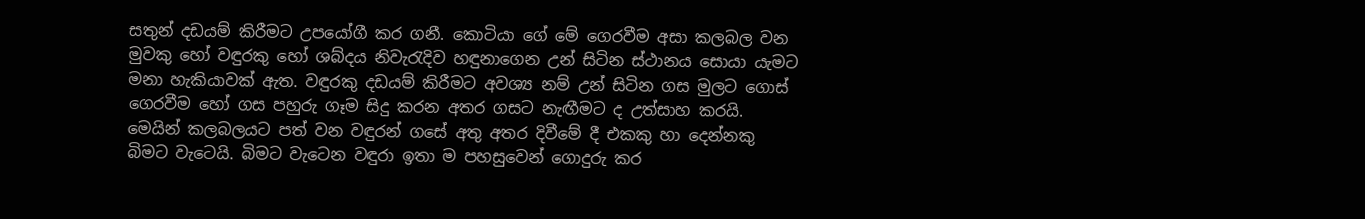සතුන් දඩයම් කිරීමට උපයෝගී කර ගනී. කොටියා ගේ මේ ගෙරවීම අසා කලබල වන මුවකු හෝ වඳුරකු හෝ ශබ්දය නිවැරැදිව හඳුනාගෙන උන් සිටින ස්‌ථානය සොයා යැමට මනා හැකියාවක්‌ ඇත. වඳුරකු දඩයම් කිරීමට අවශ්‍ය නම් උන් සිටින ගස මුලට ගොස්‌ ගෙරවීම හෝ ගස පහුරු ගෑම සිදු කරන අතර ගසට නැඟීමට ද උත්සාහ කරයි. මෙයින් කලබලයට පත් වන වඳුරන් ගසේ අතු අතර දිවීමේ දී එකකු හා දෙන්නකු බිමට වැටෙයි. බිමට වැටෙන වඳුරා ඉතා ම පහසුවෙන් ගොදුරු කර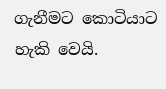ගැනීමට කොටියාට හැකි වෙයි.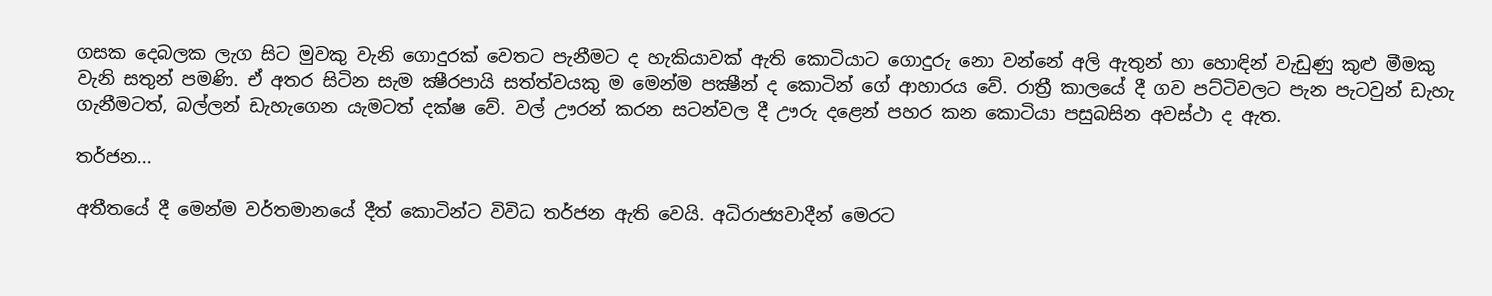ගසක දෙබලක ලැග සිට මුවකු වැනි ගොදුරක්‌ වෙතට පැනීමට ද හැකියාවක්‌ ඇති කොටියාට ගොදුරු නො වන්නේ අලි ඇතුන් හා හොඳින් වැඩුණු කුළු මීමකු වැනි සතුන් පමණි. ඒ අතර සිටින සැම ක්‍ෂීරපායි සත්ත්වයකු ම මෙන්ම පක්‍ෂීන් ද කොටින් ගේ ආහාරය වේ. රාත්‍රී කාලයේ දී ගව පට්‌ටිවලට පැන පැටවුන් ඩැහැ ගැනීමටත්, බල්ලන් ඩැහැගෙන යැමටත් දක්‌ෂ වේ. වල් ඌරන් කරන සටන්වල දී ඌරු දළෙන් පහර කන කොටියා පසුබසින අවස්‌ථා ද ඇත.

තර්ජන...

අතීතයේ දී මෙන්ම වර්තමානයේ දීත් කොටින්ට විවිධ තර්ජන ඇති වෙයි. අධිරාජ්‍යවාදීන් මෙරට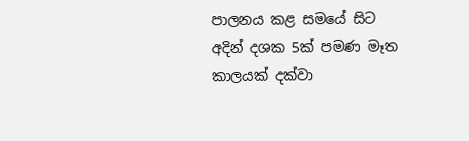පාලනය කළ සමයේ සිට අදින් දශක 5ක්‌ පමණ මෑත කාලයක්‌ දක්‌වා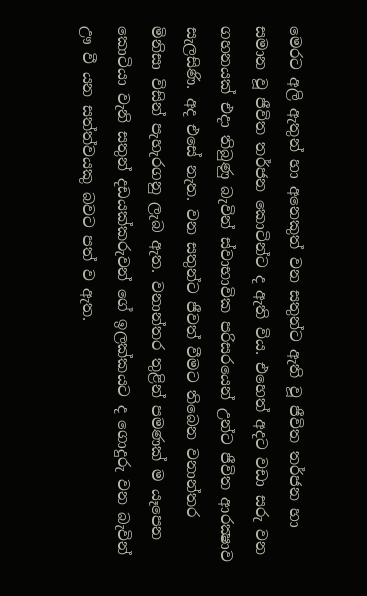මෙරට අලි ඇතුන් හා අනෙකුත් වන සතුන්ට ඇති වූ ජීවිත තර්ජන හා සමාන වූ ජීවිත තර්ජන කොටින්ට ද ඇති විය. එහෙත් අදට වඩා සරු වන ගහනයක්‌ එදා තිබුණු බැවින් ස්‌වාභාවික පරිසරයෙන් උන්ට ජීවිත ආරක්‍ෂාව සැලසිණි. අද එසේ නැත. වන සතුන්ට ජීවත් වීමට තිබෙන වනාන්තර මිනිසා විසින් පැහැරගනු ලැබ ඇත. වනාන්තර තුළින් පමණක්‌ ම යෑපෙන කොටියා වැනි සතුන් දඩයක්‌කරුවන් ගේ ඉලක්‌කයට ද ගොදුරු වන බැවින් ඌ වී යන සත්ත්වයකු බවට පත් ව ඇත.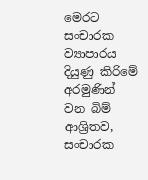මෙරට සංචාරක ව්‍යාපාරය දියුණු කිරිමේ අරමුණින් වන බිම් ආශ්‍රිතව, සංචාරක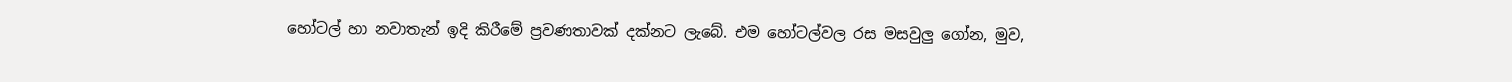හෝටල් හා නවාතැන් ඉදි කිරීමේ ප්‍රවණතාවක්‌ දක්‌නට ලැබේ. එම හෝටල්වල රස මසවුලු ගෝන, මුව,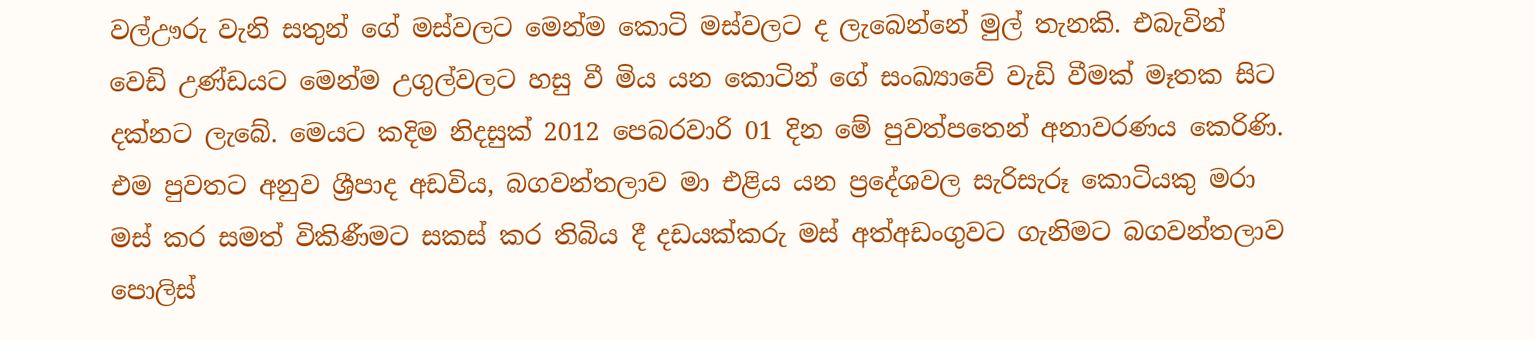වල්ඌරු වැනි සතුන් ගේ මස්‌වලට මෙන්ම කොටි මස්‌වලට ද ලැබෙන්නේ මුල් තැනකි. එබැවින් වෙඩි උණ්‌ඩයට මෙන්ම උගුල්වලට හසු වී මිය යන කොටින් ගේ සංඛ්‍යාවේ වැඩි වීමක්‌ මෑතක සිට දක්‌නට ලැබේ. මෙයට කදිම නිදසුක්‌ 2012 පෙබරවාරි 01 දින මේ පුවත්පතෙන් අනාවරණය කෙරිණි. එම පුවතට අනුව ශ්‍රීපාද අඩවිය, බගවන්තලාව මා එළිය යන ප්‍රදේශවල සැරිසැරූ කොටියකු මරා මස්‌ කර සමත් විකිණීමට සකස්‌ කර තිබිය දී දඩයක්‌කරු මස්‌ අත්අඩංගුවට ගැනිමට බගවන්තලාව පොලිස්‌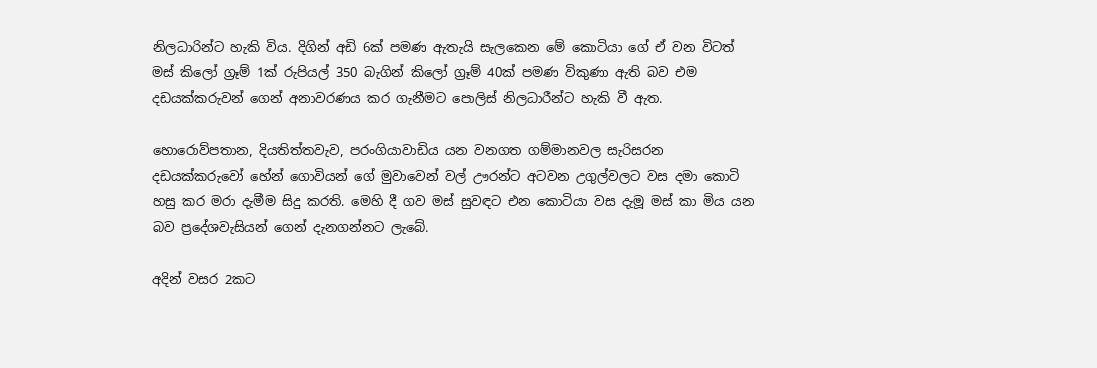නිලධාරින්ට හැකි විය. දිගින් අඩි 6ක්‌ පමණ ඇතැයි සැලකෙන මේ කොටියා ගේ ඒ වන විටත් මස්‌ කිලෝ ග්‍රෑම් 1ක්‌ රුපියල් 350 බැගින් කිලෝ ග්‍රෑම් 40ක්‌ පමණ විකුණා ඇති බව එම දඩයක්‌කරුවන් ගෙන් අනාවරණය කර ගැනීමට පොලිස්‌ නිලධාරීන්ට හැකි වී ඇත.

හොරොව්පතාන, දියතිත්තවැව, පරංගියාවාඩිය යන වනගත ගම්මානවල සැරිසරන දඩයක්‌කරුවෝ හේන් ගොවියන් ගේ මුවාවෙන් වල් ඌරන්ට අටවන උගුල්වලට වස දමා කොටි හසු කර මරා දැමීම සිදු කරති. මෙහි දී ගව මස්‌ සුවඳට එන කොටියා වස දැමූ මස්‌ කා මිය යන බව ප්‍රදේශවැසියන් ගෙන් දැනගන්නට ලැබේ.

අදින් වසර 2කට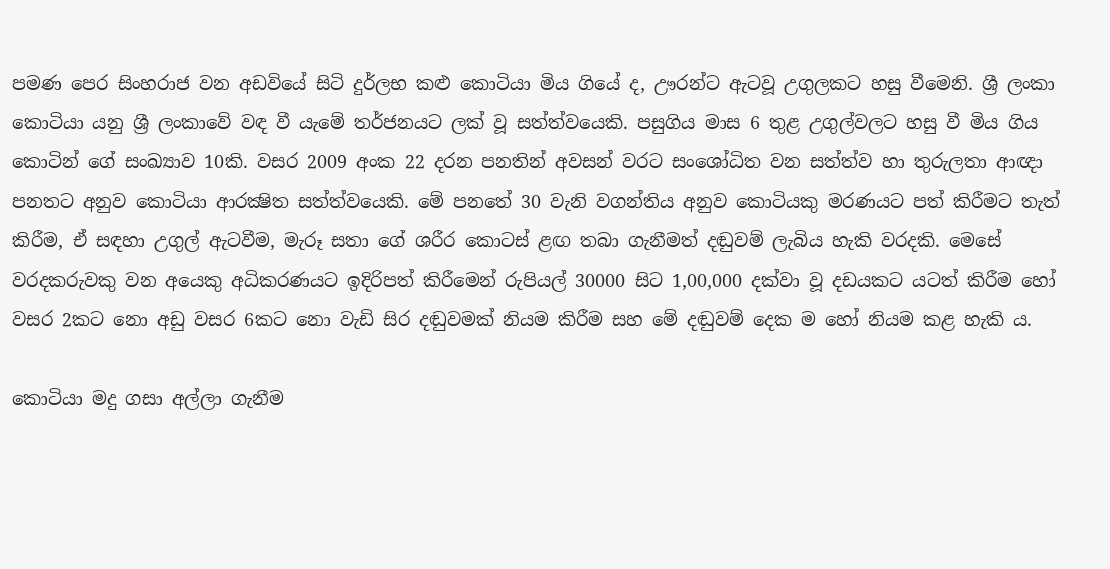පමණ පෙර සිංහරාජ වන අඩවියේ සිටි දුර්ලභ කළු කොටියා මිය ගියේ ද, ඌරන්ට ඇටවූ උගුලකට හසු වීමෙනි. ශ්‍රී ලංකා කොටියා යනු ශ්‍රී ලංකාවේ වඳ වී යැමේ තර්ජනයට ලක්‌ වූ සත්ත්වයෙකි. පසුගිය මාස 6 තුළ උගුල්වලට හසු වී මිය ගිය කොටින් ගේ සංඛ්‍යාව 10කි. වසර 2009 අංක 22 දරන පනතින් අවසන් වරට සංශෝධිත වන සත්ත්ව හා තුරුලතා ආඥා පනතට අනුව කොටියා ආරක්‍ෂිත සත්ත්වයෙකි. මේ පනතේ 30 වැනි වගන්තිය අනුව කොටියකු මරණයට පත් කිරීමට තැත් කිරීම, ඒ සඳහා උගුල් ඇටවීම, මැරූ සතා ගේ ශරීර කොටස්‌ ළඟ තබා ගැනීමත් දඬුවම් ලැබිය හැකි වරදකි. මෙසේ වරදකරුවකු වන අයෙකු අධිකරණයට ඉදිරිපත් කිරීමෙන් රුපියල් 30000 සිට 1,00,000 දක්‌වා වූ දඩයකට යටත් කිරීම හෝ වසර 2කට නො අඩු වසර 6කට නො වැඩි සිර දඬුවමක්‌ නියම කිරීම සහ මේ දඬුවම් දෙක ම හෝ නියම කළ හැකි ය.

කොටියා මදු ගසා අල්ලා ගැනීම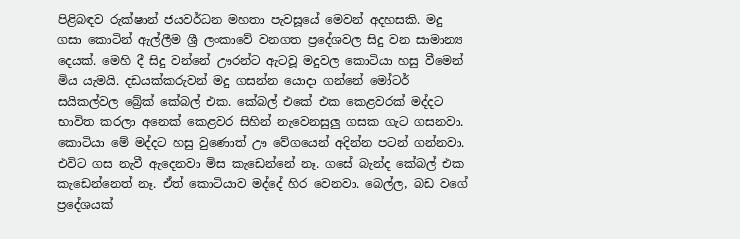පිළිබඳව රුක්‌ෂාන් ජයවර්ධන මහතා පැවසූයේ මෙවන් අදහසකි. මදු ගසා කොටින් ඇල්ලීම ශ්‍රී ලංකාවේ වනගත ප්‍රදේශවල සිදු වන සාමාන්‍ය දෙයක්‌. මෙහි දී සිදු වන්නේ ඌරන්ට ඇටවූ මදුවල කොටියා හසු වීමෙන් මිය යැමයි. දඩයක්‌කරුවන් මදු ගසන්න යොදා ගන්නේ මෝටර් සයිකල්වල බ්‍රේක්‌ කේබල් එක. කේබල් එකේ එක කෙළවරක්‌ මද්දට භාවිත කරලා අනෙක්‌ කෙළවර සිහින් නැවෙනසුලු ගසක ගැට ගසනවා. කොටියා මේ මද්දට හසු වුණොත් ඌ වේගයෙන් අදින්න පටන් ගන්නවා. එවිට ගස නැවී ඇදෙනවා මිස කැඩෙන්නේ නෑ. ගසේ බැන්ද කේබල් එක කැඩෙන්නෙත් නෑ. ඒත් කොටියාව මද්දේ හිර වෙනවා. බෙල්ල, බඩ වගේ ප්‍රදේශයක්‌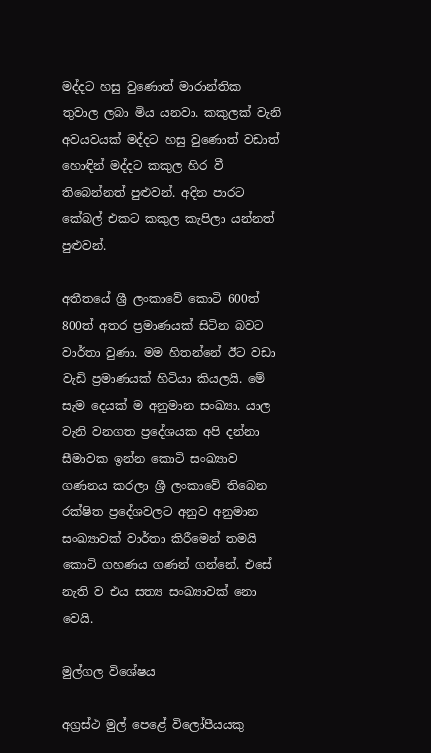මද්දට හසු වුණොත් මාරාන්තික තුවාල ලබා මිය යනවා. කකුලක්‌ වැනි අවයවයක්‌ මද්දට හසු වුණොත් වඩාත් හොඳින් මද්දට කකුල හිර වී තිබෙන්නත් පුළුවන්. අදින පාරට කේබල් එකට කකුල කැපිලා යන්නත් පුළුවන්.

අතීතයේ ශ්‍රී ලංකාවේ කොටි 600ත් 800ත් අතර ප්‍රමාණයක්‌ සිටින බවට වාර්තා වුණා. මම හිතන්නේ ඊට වඩා වැඩි ප්‍රමාණයක්‌ හිටියා කියලයි. මේ සැම දෙයක්‌ ම අනුමාන සංඛ්‍යා. යාල වැනි වනගත ප්‍රදේශයක අපි දන්නා සීමාවක ඉන්න කොටි සංඛ්‍යාව ගණනය කරලා ශ්‍රී ලංකාවේ තිබෙන රක්‌ෂිත ප්‍රදේශවලට අනුව අනුමාන සංඛ්‍යාවක්‌ වාර්තා කිරීමෙන් තමයි කොටි ගහණය ගණන් ගන්නේ. එසේ නැති ව එය සත්‍ය සංඛ්‍යාවක්‌ නො වෙයි.

මුල්ගල විශේෂය

අග්‍රස්‌ථ මුල් පෙළේ විලෝපීයයකු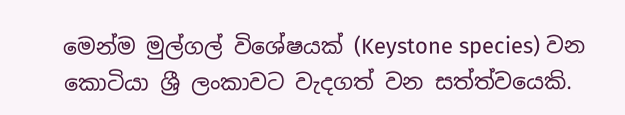මෙන්ම මුල්ගල් විශේෂයක්‌ (Keystone species) වන කොටියා ශ්‍රී ලංකාවට වැදගත් වන සත්ත්වයෙකි.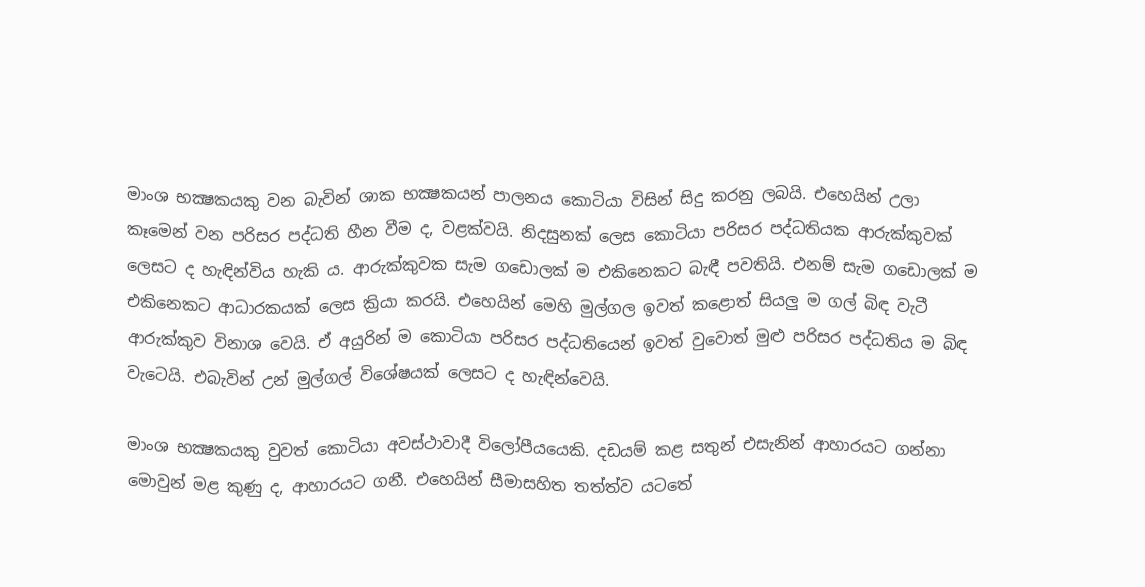මාංශ භක්‍ෂකයකු වන බැවින් ශාක භක්‍ෂකයන් පාලනය කොටියා විසින් සිදු කරනු ලබයි. එහෙයින් උලා කෑමෙන් වන පරිසර පද්ධති හීන වීම ද, වළක්‌වයි. නිදසුනක්‌ ලෙස කොටියා පරිසර පද්ධතියක ආරුක්‌කුවක්‌ ලෙසට ද හැඳින්විය හැකි ය. ආරුක්‌කුවක සැම ගඩොලක්‌ ම එකිනෙකට බැඳී පවතියි. එනම් සැම ගඩොලක්‌ ම එකිනෙකට ආධාරකයක්‌ ලෙස ක්‍රියා කරයි. එහෙයින් මෙහි මුල්ගල ඉවත් කළොත් සියලු ම ගල් බිඳ වැටී ආරුක්‌කුව විනාශ වෙයි. ඒ අයුරින් ම කොටියා පරිසර පද්ධතියෙන් ඉවත් වුවොත් මුළු පරිසර පද්ධතිය ම බිඳ වැටෙයි. එබැවින් උන් මුල්ගල් විශේෂයක්‌ ලෙසට ද හැඳින්වෙයි.

මාංශ භක්‍ෂකයකු වුවත් කොටියා අවස්‌ථාවාදී විලෝපීයයෙකි. දඩයම් කළ සතුන් එසැනින් ආහාරයට ගන්නා මොවුන් මළ කුණු ද, ආහාරයට ගනී. එහෙයින් සීමාසහිත තත්ත්ව යටතේ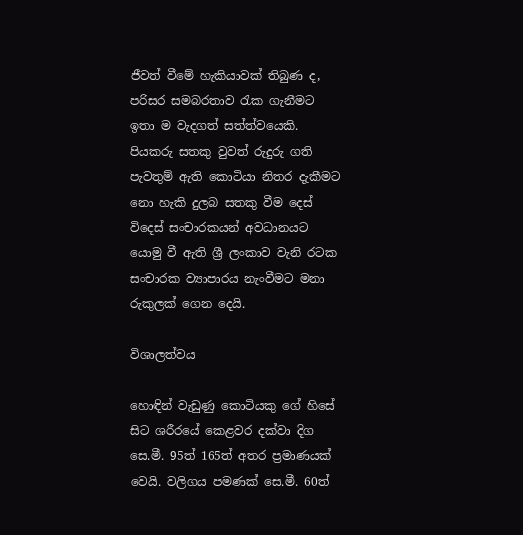ජීවත් වීමේ හැකියාවක්‌ තිබුණ ද, පරිසර සමබරතාව රැක ගැනීමට ඉතා ම වැදගත් සත්ත්වයෙකි. පියකරු සතකු වුවත් රුදුරු ගති පැවතුම් ඇති කොටියා නිතර දැකීමට නො හැකි දුලබ සතකු වීම දෙස්‌ විදෙස්‌ සංචාරකයන් අවධානයට යොමු වී ඇති ශ්‍රී ලංකාව වැනි රටක සංචාරක ව්‍යාපාරය නැංවීමට මනා රුකුලක්‌ ගෙන දෙයි.

විශාලත්වය

හොඳින් වැඩුණු කොටියකු ගේ හිසේ සිට ශරීරයේ කෙළවර දක්‌වා දිග සෙ.මී. 95ත් 165ත් අතර ප්‍රමාණයක්‌ වෙයි. වලිගය පමණක්‌ සෙ.මී. 60ත්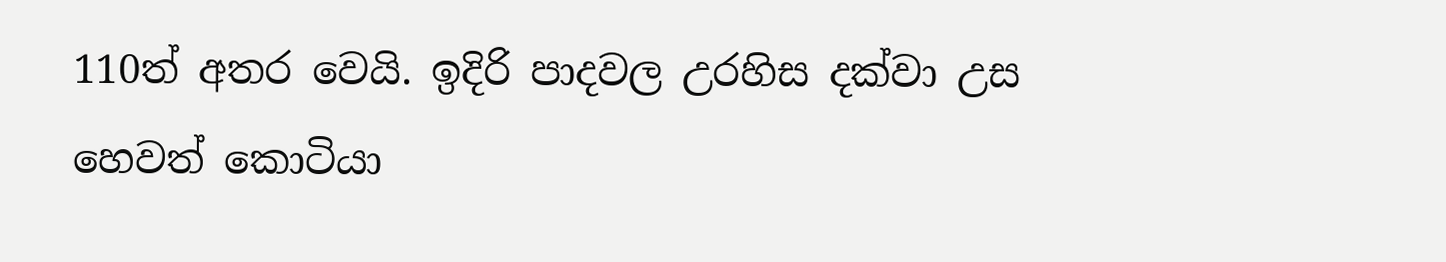110ත් අතර වෙයි. ඉදිරි පාදවල උරහිස දක්‌වා උස හෙවත් කොටියා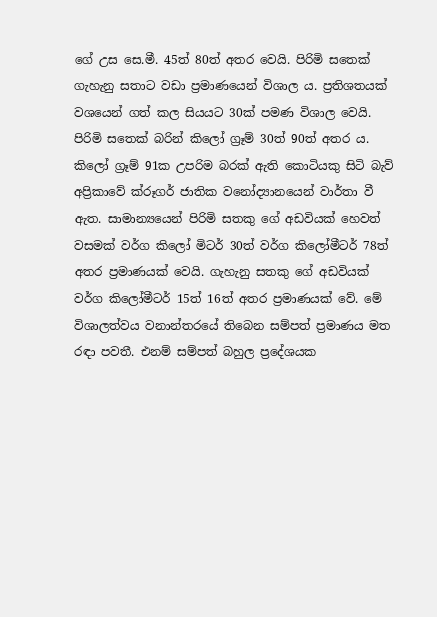ගේ උස සෙ.මී. 45ත් 80ත් අතර වෙයි. පිරිමි සතෙක්‌ ගැහැනු සතාට වඩා ප්‍රමාණයෙන් විශාල ය. ප්‍රතිශතයක්‌ වශයෙන් ගත් කල සියයට 30ක්‌ පමණ විශාල වෙයි. පිරිමි සතෙක්‌ බරින් කිලෝ ග්‍රෑම් 30ත් 90ත් අතර ය. කිලෝ ග්‍රෑම් 91ක උපරිම බරක්‌ ඇති කොටියකු සිටි බැව් අප්‍රිකාවේ ක්‌රූගර් ජාතික වනෝද්‍යානයෙන් වාර්තා වී ඇත. සාමාන්‍යයෙන් පිරිමි සතකු ගේ අඩවියක්‌ හෙවත් වසමක්‌ වර්ග කිලෝ මිටර් 30ත් වර්ග කිලෝමීටර් 78ත් අතර ප්‍රමාණයක්‌ වෙයි. ගැහැනු සතකු ගේ අඩවියක්‌ වර්ග කිලෝමීටර් 15ත් 16ත් අතර ප්‍රමාණයක්‌ වේ. මේ විශාලත්වය වනාන්තරයේ තිබෙන සම්පත් ප්‍රමාණය මත රඳා පවතී. එනම් සම්පත් බහුල ප්‍රදේශයක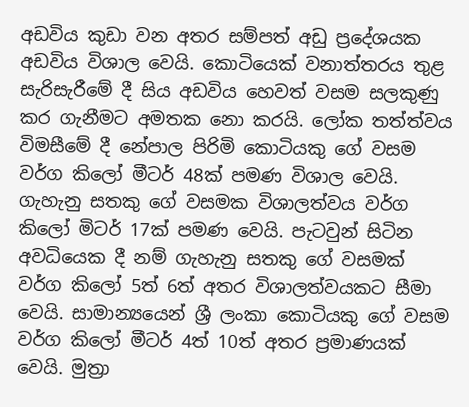අඩවිය කුඩා වන අතර සම්පත් අඩු ප්‍රදේශයක අඩවිය විශාල වෙයි. කොටියෙක්‌ වනාත්තරය තුළ සැරිසැරීමේ දී සිය අඩවිය හෙවත් වසම සලකුණු කර ගැනීමට අමතක නො කරයි. ලෝක තත්ත්වය විමසීමේ දී නේපාල පිරිමි කොටියකු ගේ වසම වර්ග කිලෝ මීටර් 48ක්‌ පමණ විශාල වෙයි. ගැහැනු සතකු ගේ වසමක විශාලත්වය වර්ග කිලෝ මිටර් 17ක්‌ පමණ වෙයි. පැටවුන් සිටින අවධියෙක දී නම් ගැහැනු සතකු ගේ වසමක්‌ වර්ග කිලෝ 5ත් 6ත් අතර විශාලත්වයකට සීමා වෙයි. සාමාන්‍යයෙන් ශ්‍රී ලංකා කොටියකු ගේ වසම වර්ග කිලෝ මීටර් 4ත් 10ත් අතර ප්‍රමාණයක්‌ වෙයි. මුත්‍රා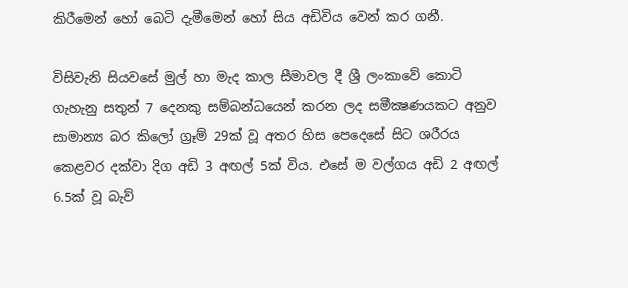කිරීමෙන් හෝ බෙටි දැමීමෙන් හෝ සිය අඩිවිය වෙන් කර ගනී.

විසිවැනි සියවසේ මුල් හා මැද කාල සීමාවල දී ශ්‍රී ලංකාවේ කොටි ගැහැනු සතුන් 7 දෙනකු සම්බන්ධයෙන් කරන ලද සමීක්‍ෂණයකට අනුව සාමාන්‍ය බර කිලෝ ග්‍රෑම් 29ක්‌ වූ අතර හිස පෙදෙසේ සිට ශරීරය කෙළවර දක්‌වා දිග අඩි 3 අඟල් 5ක්‌ විය. එසේ ම වල්ගය අඩි 2 අඟල් 6.5ක්‌ වූ බැව්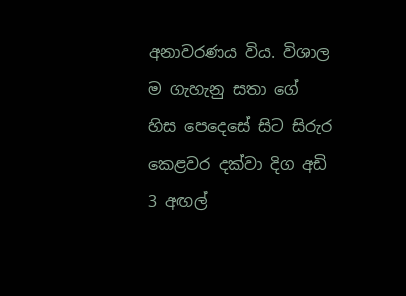අනාවරණය විය. විශාල ම ගැහැනු සතා ගේ හිස පෙදෙසේ සිට සිරුර කෙළවර දක්‌වා දිග අඩි 3 අඟල්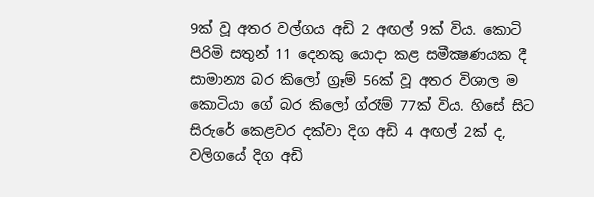9ක්‌ වූ අතර වල්ගය අඩි 2 අඟල් 9ක්‌ විය. කොටි පිරිමි සතුන් 11 දෙනකු යොදා කළ සමීක්‍ෂණයක දී සාමාන්‍ය බර කිලෝ ග්‍රෑම් 56ක්‌ වූ අතර විශාල ම කොටියා ගේ බර කිලෝ ග්රෑම් 77ක්‌ විය. හිසේ සිට සිරුරේ කෙළවර දක්‌වා දිග අඩි 4 අඟල් 2ක්‌ ද, වලිගයේ දිග අඩි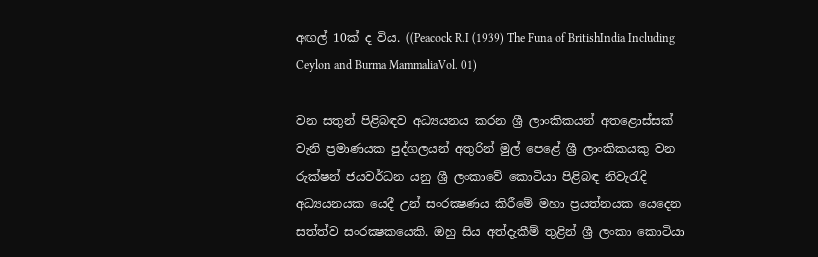අඟල් 10ක්‌ ද විය. ((Peacock R.I (1939) The Funa of BritishIndia Including Ceylon and Burma MammaliaVol. 01)

වන සතුන් පිළිබඳව අධ්‍යයනය කරන ශ්‍රී ලාංකිකයන් අතළොස්‌සක්‌ වැනි ප්‍රමාණයක පුද්ගලයන් අතුරින් මුල් පෙළේ ශ්‍රී ලාංකිකයකු වන රුක්‌ෂන් ජයවර්ධන යනු ශ්‍රී ලංකාවේ කොටියා පිළිබඳ නිවැරැදි අධ්‍යයනයක යෙදී උන් සංරක්‍ෂණය කිරීමේ මහා ප්‍රයත්නයක යෙදෙන සත්ත්ව සංරක්‍ෂකයෙකි. ඔහු සිය අත්දැකීම් තුළින් ශ්‍රී ලංකා කොටියා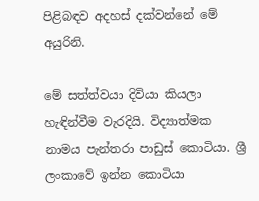පිළිබඳව අදහස්‌ දක්‌වන්නේ මේ අයුරිනි.

මේ සත්ත්වයා දිවියා කියලා හැඳින්වීම වැරදියි. විද්‍යාත්මක නාමය පැන්තරා පාඩුස්‌ කොටියා. ශ්‍රී ලංකාවේ ඉන්න කොටියා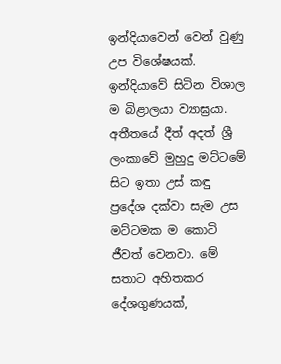ඉන්දියාවෙන් වෙන් වුණු උප විශේෂයක්‌. ඉන්දියාවේ සිටින විශාල ම බිළාලයා ව්‍යාඝ්‍රයා. අතීතයේ දීත් අදත් ශ්‍රී ලංකාවේ මුහුදු මට්‌ටමේ සිට ඉතා උස්‌ කඳු ප්‍රදේශ දක්‌වා සැම උස මට්‌ටමක ම කොටි ජීවත් වෙනවා. මේ සතාට අහිතකර දේශගුණයක්‌,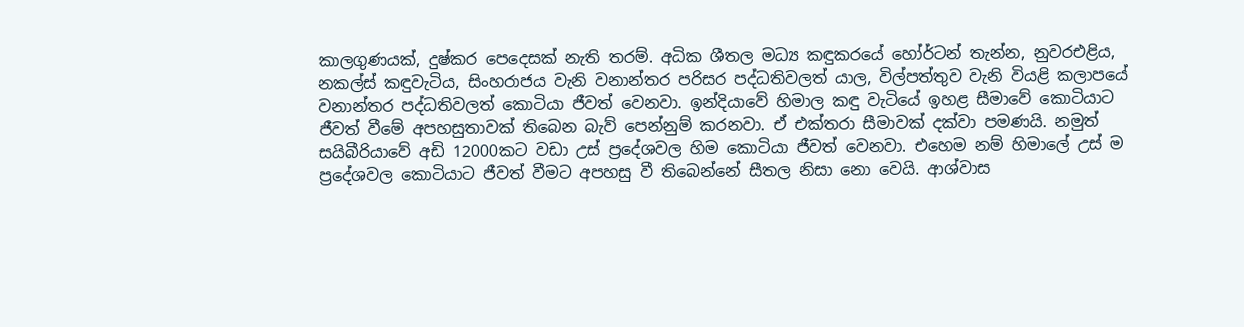කාලගුණයක්‌, දුෂ්කර පෙදෙසක්‌ නැති තරම්. අධික ශීතල මධ්‍ය කඳුකරයේ හෝර්ටන් තැන්න, නුවරඑළිය, නකල්ස්‌ කඳුවැටිය, සිංහරාජය වැනි වනාන්තර පරිසර පද්ධතිවලත් යාල, විල්පත්තුව වැනි වියළි කලාපයේ වනාන්තර පද්ධතිවලත් කොටියා ජීවත් වෙනවා. ඉන්දියාවේ හිමාල කඳු වැටියේ ඉහළ සීමාවේ කොටියාට ජීවත් වීමේ අපහසුතාවක්‌ තිබෙන බැව් පෙන්නුම් කරනවා. ඒ එක්‌තරා සීමාවක්‌ දක්‌වා පමණයි. නමුත් සයිබීරියාවේ අඩි 12000කට වඩා උස්‌ ප්‍රදේශවල හිම කොටියා ජීවත් වෙනවා. එහෙම නම් හිමාලේ උස්‌ ම ප්‍රදේශවල කොටියාට ජීවත් වීමට අපහසු වී තිබෙන්නේ සීතල නිසා නො වෙයි. ආශ්වාස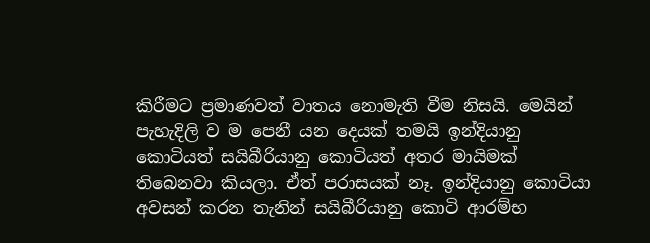කිරීමට ප්‍රමාණවත් වාතය නොමැති වීම නිසයි. මෙයින් පැහැදිලි ව ම පෙනී යන දෙයක්‌ තමයි ඉන්දියානු කොටියත් සයිබීරියානු කොටියත් අතර මායිමක්‌ තිබෙනවා කියලා. ඒත් පරාසයක්‌ නෑ. ඉන්දියානු කොටියා අවසන් කරන තැනින් සයිබීරියානු කොටි ආරම්භ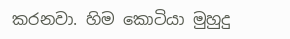කරනවා. හිම කොටියා මුහුදු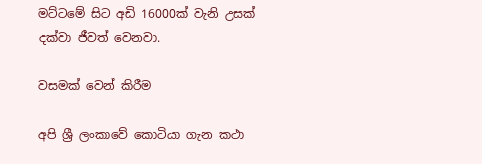මට්‌ටමේ සිට අඩි 16000ක්‌ වැනි උසක්‌ දක්‌වා ජීවත් වෙනවා.

වසමක්‌ වෙන් කිරීම

අපි ශ්‍රී ලංකාවේ කොටියා ගැන කථා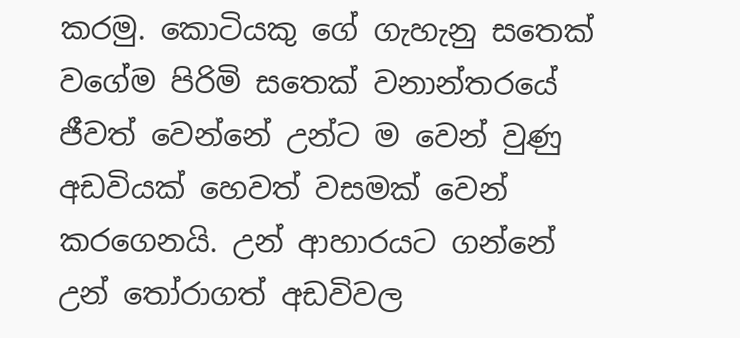කරමු. කොටියකු ගේ ගැහැනු සතෙක්‌ වගේම පිරිමි සතෙක්‌ වනාන්තරයේ ජීවත් වෙන්නේ උන්ට ම වෙන් වුණු අඩවියක්‌ හෙවත් වසමක්‌ වෙන් කරගෙනයි. උන් ආහාරයට ගන්නේ උන් තෝරාගත් අඩවිවල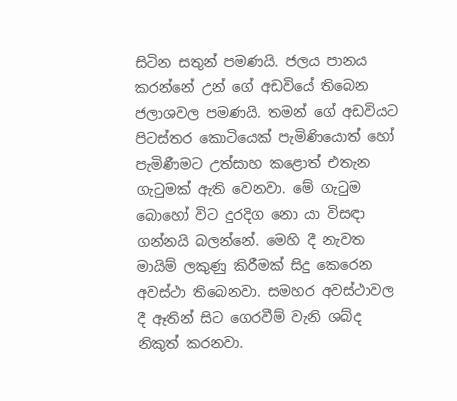සිටින සතුන් පමණයි. ජලය පානය කරන්නේ උන් ගේ අඩවියේ තිබෙන ජලාශවල පමණයි. තමන් ගේ අඩවියට පිටස්‌තර කොටියෙක්‌ පැමිණියොත් හෝ පැමිණීමට උත්සාහ කළොත් එතැන ගැටුමක්‌ ඇති වෙනවා. මේ ගැටුම බොහෝ විට දුරදිග නො යා විසඳා ගන්නයි බලන්නේ. මෙහි දී නැවත මායිම් ලකුණු කිරීමක්‌ සිදු කෙරෙන අවස්‌ථා තිබෙනවා. සමහර අවස්‌ථාවල දී ඈතින් සිට ගෙරවීම් වැනි ශබ්ද නිකුත් කරනවා.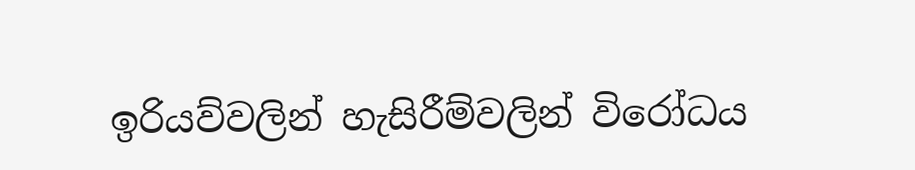ඉරියව්වලින් හැසිරීම්වලින් විරෝධය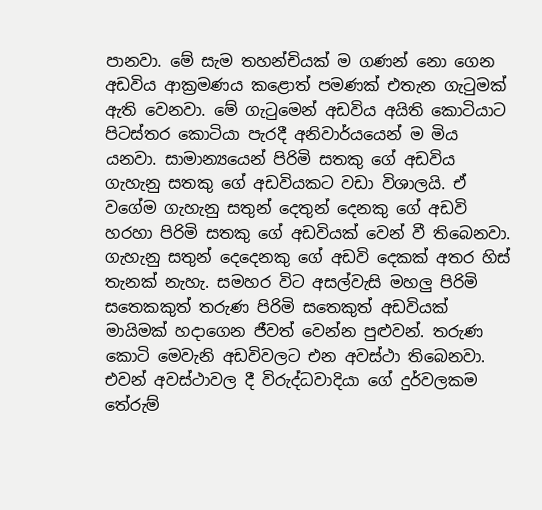පානවා. මේ සැම තහන්චියක්‌ ම ගණන් නො ගෙන අඩවිය ආක්‍රමණය කළොත් පමණක්‌ එතැන ගැටුමක්‌ ඇති වෙනවා. මේ ගැටුමෙන් අඩවිය අයිති කොටියාට පිටස්‌තර කොටියා පැරදී අනිවාර්යයෙන් ම මිය යනවා. සාමාන්‍යයෙන් පිරිමි සතකු ගේ අඩවිය ගැහැනු සතකු ගේ අඩවියකට වඩා විශාලයි. ඒ වගේම ගැහැනු සතුන් දෙතුන් දෙනකු ගේ අඩවි හරහා පිරිමි සතකු ගේ අඩවියක්‌ වෙන් වී තිබෙනවා. ගැහැනු සතුන් දෙදෙනකු ගේ අඩවි දෙකක්‌ අතර හිස්‌ තැනක්‌ නැහැ. සමහර විට අසල්වැසි මහලු පිරිමි සතෙකකුත් තරුණ පිරිමි සතෙකුත් අඩවියක්‌ මායිමක්‌ හදාගෙන ජීවත් වෙන්න පුළුවන්. තරුණ කොටි මෙවැනි අඩවිවලට එන අවස්‌ථා තිබෙනවා. එවන් අවස්‌ථාවල දී විරුද්ධවාදියා ගේ දුර්වලකම තේරුම්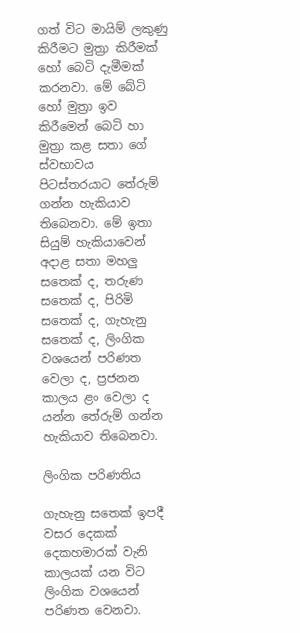ගත් විට මායිම් ලකුණු කිරීමට මුත්‍රා කිරීමක්‌ හෝ බෙටි දැමීමක්‌ කරනවා. මේ බේටි හෝ මුත්‍රා ඉව කිරීමෙන් බෙටි හා මුත්‍රා කළ සතා ගේ ස්‌වභාවය පිටස්‌තරයාට තේරුම් ගන්න හැකියාව තිබෙනවා. මේ ඉතා සියුම් හැකියාවෙන් අදාළ සතා මහලු සතෙක්‌ ද, තරුණ සතෙක්‌ ද, පිරිමි සතෙක්‌ ද, ගැහැනු සතෙක්‌ ද, ලිංගික වශයෙන් පරිණත වෙලා ද, ප්‍රජනන කාලය ළං වෙලා ද යන්න තේරුම් ගන්න හැකියාව තිබෙනවා.

ලිංගික පරිණතිය

ගැහැනු සතෙක්‌ ඉපදී වසර දෙකක්‌ දෙකහමාරක්‌ වැනි කාලයක්‌ යන විට ලිංගික වශයෙන් පරිණත වෙනවා.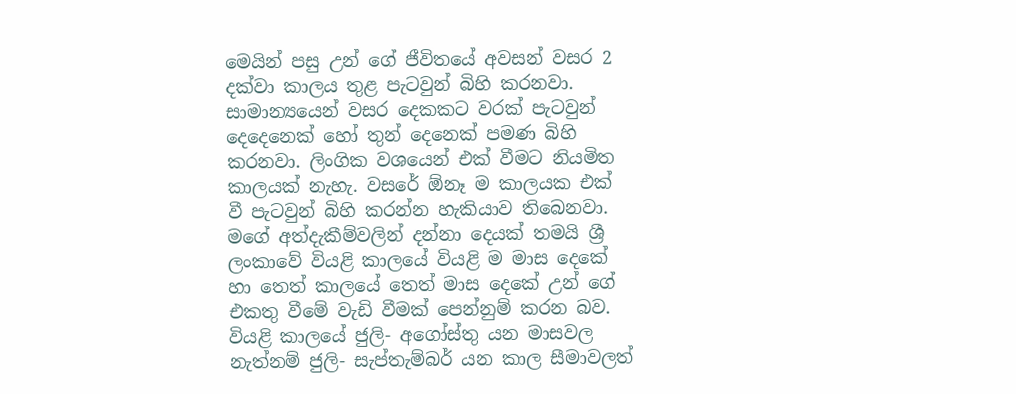මෙයින් පසු උන් ගේ ජීවිතයේ අවසන් වසර 2 දක්‌වා කාලය තුළ පැටවුන් බිහි කරනවා. සාමාන්‍යයෙන් වසර දෙකකට වරක්‌ පැටවුන් දෙදෙනෙක්‌ හෝ තුන් දෙනෙක්‌ පමණ බිහි කරනවා. ලිංගික වශයෙන් එක්‌ වීමට නියමිත කාලයක්‌ නැහැ. වසරේ ඕනෑ ම කාලයක එක්‌ වී පැටවුන් බිහි කරන්න හැකියාව තිබෙනවා. මගේ අත්දැකීම්වලින් දන්නා දෙයක්‌ තමයි ශ්‍රී ලංකාවේ වියළි කාලයේ වියළි ම මාස දෙකේ හා තෙත් කාලයේ තෙත් මාස දෙකේ උන් ගේ එකතු වීමේ වැඩි වීමක්‌ පෙන්නුම් කරන බව. වියළි කාලයේ ජුලි- අගෝස්‌තු යන මාසවල නැත්නම් ජුලි- සැප්තැම්බර් යන කාල සීමාවලත්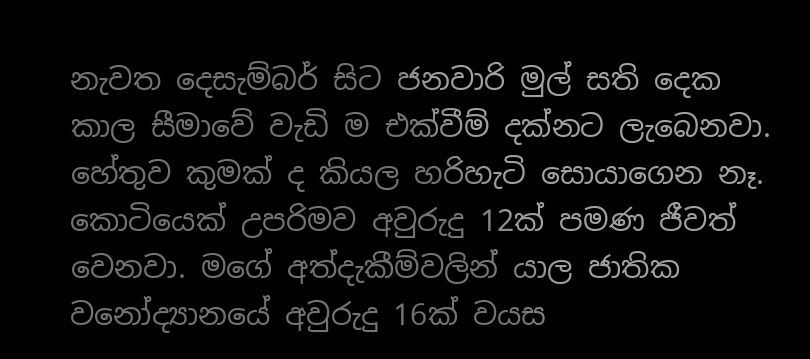නැවත දෙසැම්බර් සිට ජනවාරි මුල් සති දෙක කාල සීමාවේ වැඩි ම එක්‌වීම් දක්‌නට ලැබෙනවා. හේතුව කුමක්‌ ද කියල හරිහැටි සොයාගෙන නෑ. කොටියෙක්‌ උපරිමව අවුරුදු 12ක්‌ පමණ ජීවත් වෙනවා. මගේ අත්දැකීම්වලින් යාල ජාතික වනෝද්‍යානයේ අවුරුදු 16ක්‌ වයස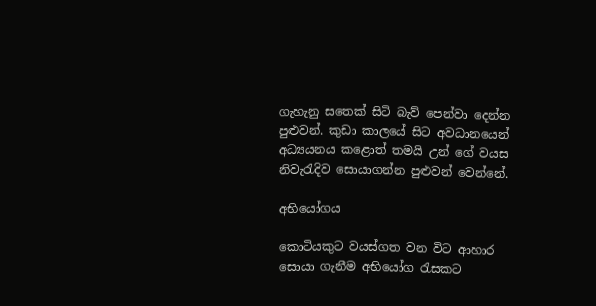ගැහැනු සතෙක්‌ සිටි බැව් පෙන්වා දෙන්න පුළුවන්. කුඩා කාලයේ සිට අවධානයෙන් අධ්‍යයනය කළොත් තමයි උන් ගේ වයස නිවැරැදිව සොයාගන්න පුළුවන් වෙන්නේ.

අභියෝගය

කොටියකුට වයස්‌ගත වන විට ආහාර සොයා ගැනීම අභියෝග රැසකට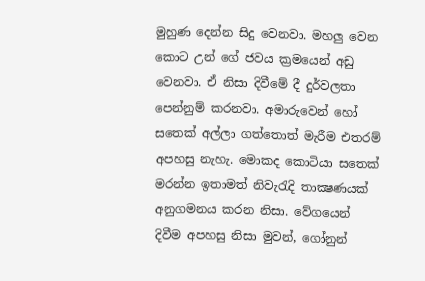මුහුණ දෙන්න සිදු වෙනවා. මහලු වෙන කොට උන් ගේ ජවය ක්‍රමයෙන් අඩු වෙනවා. ඒ නිසා දිවීමේ දී දුර්වලතා පෙන්නුම් කරනවා. අමාරුවෙන් හෝ සතෙක්‌ අල්ලා ගත්තොත් මැරීම එතරම් අපහසු නැහැ. මොකද කොටියා සතෙක්‌ මරන්න ඉතාමත් නිවැරැදි තාක්‍ෂණයක්‌ අනුගමනය කරන නිසා. වේගයෙන් දිවීම අපහසු නිසා මුවන්, ගෝනුන්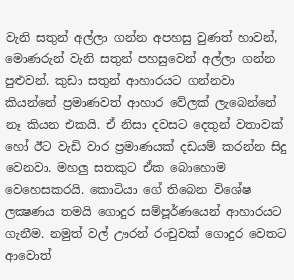වැනි සතුන් අල්ලා ගන්න අපහසු වුණත් හාවන්, මොණරුන් වැනි සතුන් පහසුවෙන් අල්ලා ගන්න පුළුවන්. කුඩා සතුන් ආහාරයට ගන්නවා කියන්නේ ප්‍රමාණවත් ආහාර වේලක්‌ ලැබෙන්නේ නෑ කියන එකයි. ඒ නිසා දවසට දෙතුන් වතාවක්‌ හෝ ඊට වැඩි වාර ප්‍රමාණයක්‌ දඩයම් කරන්න සිදු වෙනවා. මහලු සතකුට ඒක බොහොම වෙහෙසකරයි. කොටියා ගේ තිබෙන විශේෂ ලක්‍ෂණය තමයි ගොදුර සම්පූර්ණයෙන් ආහාරයට ගැනීම. නමුත් වල් ඌරන් රංචුවක්‌ ගොදුර වෙතට ආවොත්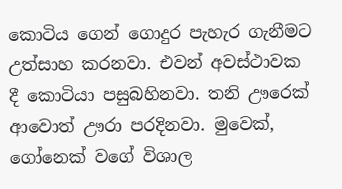කොටිය ගෙන් ගොදුර පැහැර ගැනීමට උත්සාහ කරනවා. එවන් අවස්‌ථාවක දී කොටියා පසුබහිනවා. තනි ඌරෙක්‌ ආවොත් ඌරා පරදිනවා. මුවෙක්‌, ගෝනෙක්‌ වගේ විශාල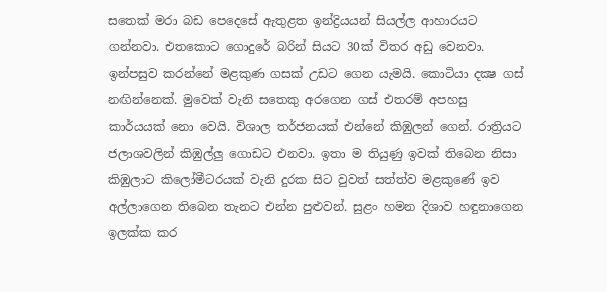සතෙක්‌ මරා බඩ පෙදෙසේ ඇතුළත ඉන්ද්‍රියයන් සියල්ල ආහාරයට ගන්නවා. එතකොට ගොදුරේ බරින් සියට 30ක්‌ විතර අඩු වෙනවා. ඉන්පසුව කරන්නේ මළකුණ ගසක්‌ උඩට ගෙන යැමයි. කොටියා දක්‍ෂ ගස්‌ නඟින්නෙක්‌. මුවෙක්‌ වැනි සතෙකු අරගෙන ගස්‌ එතරම් අපහසු කාර්යයක්‌ නො වෙයි. විශාල තර්ජනයක්‌ එන්නේ කිඹුලන් ගෙන්. රාත්‍රියට ජලාශවලින් කිඹුල්ලු ගොඩට එනවා. ඉතා ම තියුණු ඉවක්‌ තිබෙන නිසා කිඹුලාට කිලෝමීටරයක්‌ වැනි දුරක සිට වුවත් සත්ත්ව මළකුණේ ඉව අල්ලාගෙන තිබෙන තැනට එන්න පුළුවන්. සුළං හමන දිශාව හඳුනාගෙන ඉලක්‌ක කර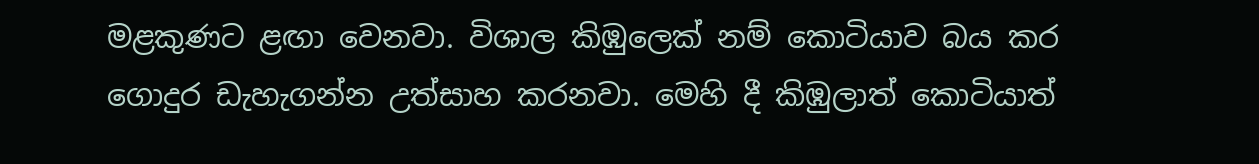මළකුණට ළඟා වෙනවා. විශාල කිඹුලෙක්‌ නම් කොටියාව බය කර ගොදුර ඩැහැගන්න උත්සාහ කරනවා. මෙහි දී කිඹුලාත් කොටියාත්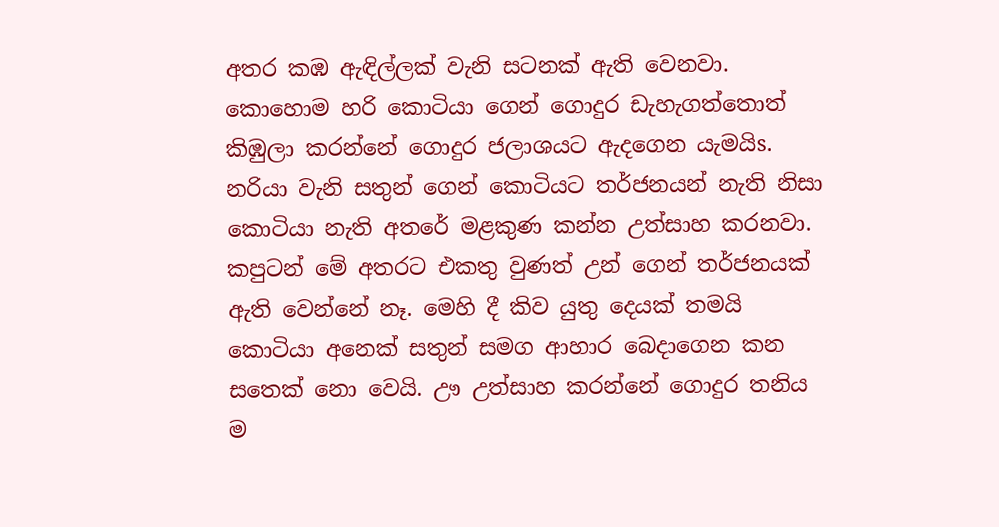අතර කඹ ඇඳිල්ලක්‌ වැනි සටනක්‌ ඇති වෙනවා. කොහොම හරි කොටියා ගෙන් ගොදුර ඩැහැගත්තොත් කිඹුලා කරන්නේ ගොදුර ජලාශයට ඇදගෙන යැමයිs. නරියා වැනි සතුන් ගෙන් කොටියට තර්ජනයන් නැති නිසා කොටියා නැති අතරේ මළකුණ කන්න උත්සාහ කරනවා. කපුටන් මේ අතරට එකතු වුණත් උන් ගෙන් තර්ජනයක්‌ ඇති වෙන්නේ නෑ. මෙහි දී කිව යුතු දෙයක්‌ තමයි කොටියා අනෙක්‌ සතුන් සමග ආහාර බෙදාගෙන කන සතෙක්‌ නො වෙයි. ඌ උත්සාහ කරන්නේ ගොදුර තනිය ම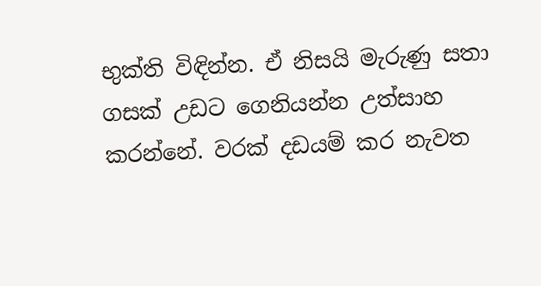භුක්‌ති විඳින්න. ඒ නිසයි මැරුණු සතා ගසක්‌ උඩට ගෙනියන්න උත්සාහ කරන්නේ. වරක්‌ දඩයම් කර නැවත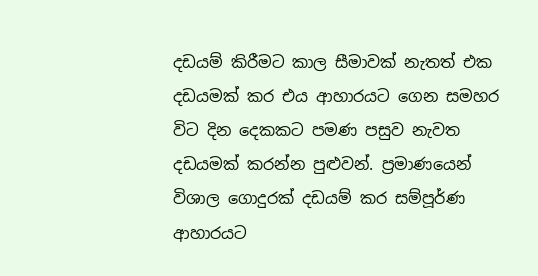දඩයම් කිරීමට කාල සීමාවක්‌ නැතත් එක දඩයමක්‌ කර එය ආහාරයට ගෙන සමහර විට දින දෙකකට පමණ පසුව නැවත දඩයමක්‌ කරන්න පුළුවන්. ප්‍රමාණයෙන් විශාල ගොදුරක්‌ දඩයම් කර සම්පූර්ණ ආහාරයට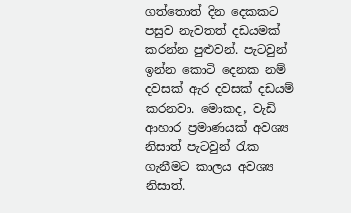ගත්තොත් දින දෙකකට පසුව නැවතත් දඩයමක්‌ කරන්න පුළුවන්. පැටවුන් ඉන්න කොටි දෙනක නම් දවසක්‌ ඇර දවසක්‌ දඩයම් කරනවා. මොකද, වැඩි ආහාර ප්‍රමාණයක්‌ අවශ්‍ය නිසාත් පැටවුන් රැක ගැනීමට කාලය අවශ්‍ය නිසාත්.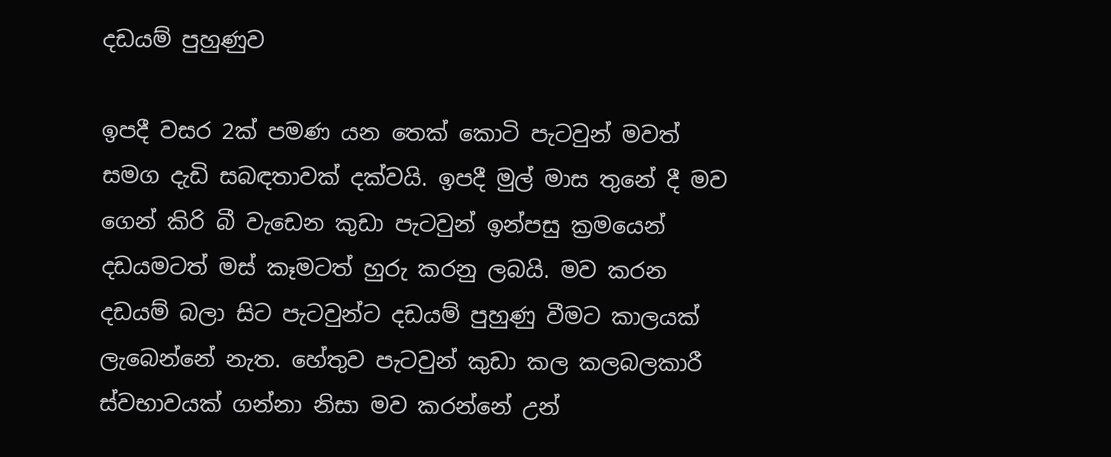දඩයම් පුහුණුව

ඉපදී වසර 2ක්‌ පමණ යන තෙක්‌ කොටි පැටවුන් මවත් සමග දැඩි සබඳතාවක්‌ දක්‌වයි. ඉපදී මුල් මාස තුනේ දී මව ගෙන් කිරි බී වැඩෙන කුඩා පැටවුන් ඉන්පසු ක්‍රමයෙන් දඩයමටත් මස්‌ කෑමටත් හුරු කරනු ලබයි. මව කරන දඩයම් බලා සිට පැටවුන්ට දඩයම් පුහුණු වීමට කාලයක්‌ ලැබෙන්නේ නැත. හේතුව පැටවුන් කුඩා කල කලබලකාරී ස්‌වභාවයක්‌ ගන්නා නිසා මව කරන්නේ උන්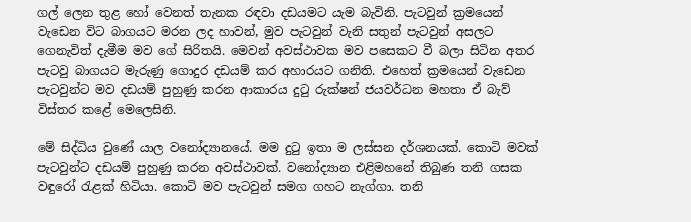ගල් ලෙන තුළ හෝ වෙනත් තැනක රඳවා දඩයමට යැම බැවිනි. පැටවුන් ක්‍රමයෙන් වැඩෙන විට බාගයට මරන ලද හාවන්, මුව පැටවුන් වැනි සතුන් පැටවුන් අසලට ගෙනැවිත් දැමීම මව ගේ සිරිතයි. මෙවන් අවස්‌ථාවක මව පසෙකට වී බලා සිටින අතර පැටවු බාගයට මැරුණු ගොදුර දඩයම් කර අහාරයට ගනිති. එහෙත් ක්‍රමයෙන් වැඩෙන පැටවුන්ට මව දඩයම් පුහුණු කරන ආකාරය දුටු රුක්‌ෂන් ජයවර්ධන මහතා ඒ බැව් විස්‌තර කළේ මෙලෙසිනි.

මේ සිද්ධිය වුණේ යාල වනෝද්‍යානයේ. මම දුටු ඉතා ම ලස්‌සන දර්ශනයක්‌. කොටි මවක්‌ පැටවුන්ට දඩයම් පුහුණු කරන අවස්‌ථාවක්‌. වනෝද්‍යාන එළිමහනේ තිබුණ තනි ගසක වඳුරෝ රැළක්‌ හිටියා. කොටි මව පැටවුන් සමග ගහට නැග්ගා. තනි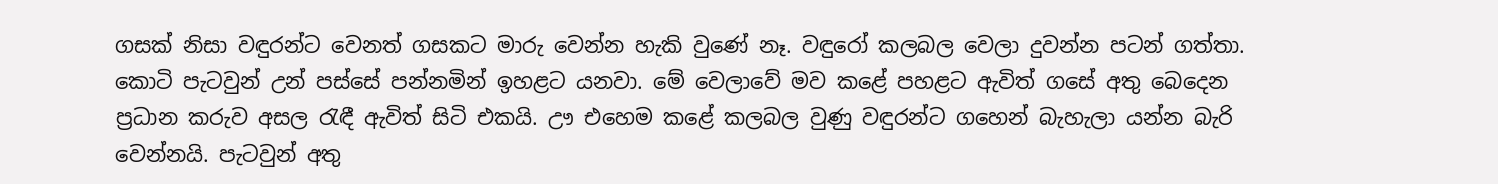ගසක්‌ නිසා වඳුරන්ට වෙනත් ගසකට මාරු වෙන්න හැකි වුණේ නෑ. වඳුරෝ කලබල වෙලා දුවන්න පටන් ගත්තා. කොටි පැටවුන් උන් පස්‌සේ පන්නමින් ඉහළට යනවා. මේ වෙලාවේ මව කළේ පහළට ඇවිත් ගසේ අතු බෙදෙන ප්‍රධාන කරුව අසල රැඳී ඇවිත් සිටි එකයි. ඌ එහෙම කළේ කලබල වුණු වඳුරන්ට ගහෙන් බැහැලා යන්න බැරි වෙන්නයි. පැටවුන් අතු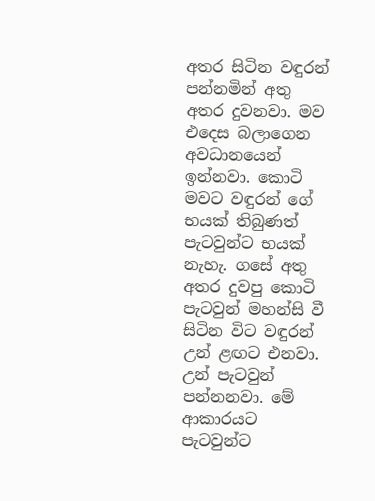අතර සිටින වඳුරන් පන්නමින් අතු අතර දුවනවා. මව එදෙස බලාගෙන අවධානයෙන් ඉන්නවා. කොටි මවට වඳුරන් ගේ භයක්‌ තිබුණත් පැටවුන්ට භයක්‌ නැහැ. ගසේ අතු අතර දුවපු කොටි පැටවුන් මහන්සි වී සිටින විට වඳුරන් උන් ළඟට එනවා. උන් පැටවුන් පන්නනවා. මේ ආකාරයට පැටවුන්ට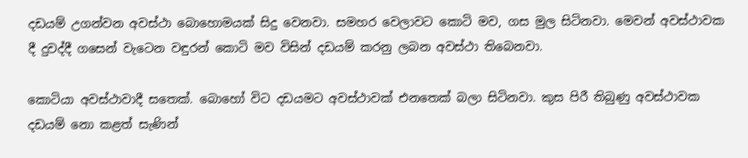දඩයම් උගන්වන අවස්‌ථා බොහොමයක්‌ සිදු වෙනවා. සමහර වෙලාවට කොටි මව, ගස මුල සිටිනවා. මෙවන් අවස්‌ථාවක දී දුවද්දී ගසෙන් වැටෙන වඳුරන් කොටි මව විසින් දඩයම් කරනු ලබන අවස්‌ථා තිබෙනවා.

කොටියා අවස්‌ථාවාදී සතෙක්‌. බොහෝ විට දඩයමට අවස්‌ථාවක්‌ එනතෙක්‌ බලා සිටිනවා. කුස පිරී තිබුණු අවස්‌ථාවක දඩයම් නො කළත් සැණින්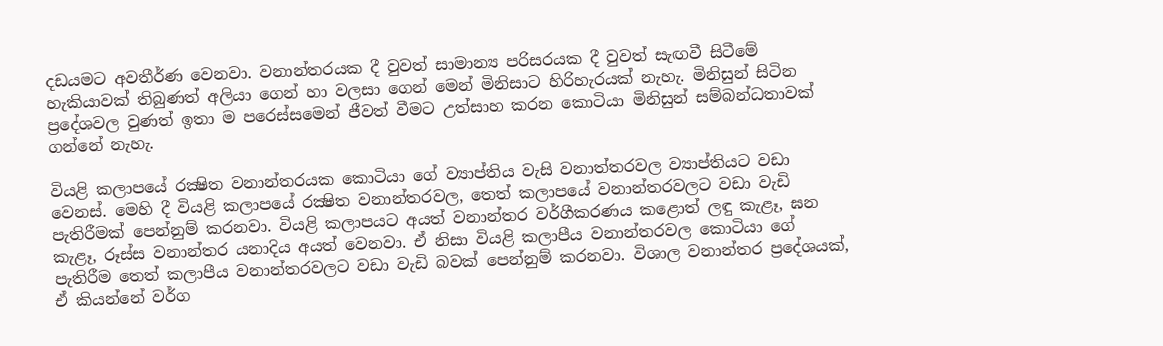දඩයමට අවතීර්ණ වෙනවා. වනාන්තරයක දී වුවත් සාමාන්‍ය පරිසරයක දී වුවත් සැඟවී සිටීමේ හැකියාවක්‌ තිබුණත් අලියා ගෙන් හා වලසා ගෙන් මෙන් මිනිසාට හිරිහැරයක්‌ නැහැ. මිනිසුන් සිටින ප්‍රදේශවල වුණත් ඉතා ම පරෙස්‌සමෙන් ජීවත් වීමට උත්සාහ කරන කොටියා මිනිසුන් සම්බන්ධතාවක්‌ ගන්නේ නැහැ.

වියළි කලාපයේ රක්‍ෂිත වනාන්තරයක කොටියා ගේ ව්‍යාප්තිය වැසි වනාත්තරවල ව්‍යාප්තියට වඩා වෙනස්‌. මෙහි දී වියළි කලාපයේ රක්‍ෂිත වනාන්තරවල, තෙත් කලාපයේ වනාන්තරවලට වඩා වැඩි පැතිරීමක්‌ පෙන්නුම් කරනවා. වියළි කලාපයට අයත් වනාන්තර වර්ගීකරණය කළොත් ලඳු කැළෑ, ඝන කැළෑ, රූස්‌ස වනාන්තර යනාදිය අයත් වෙනවා. ඒ නිසා වියළි කලාපීය වනාන්තරවල කොටියා ගේ පැතිරීම තෙත් කලාපීය වනාන්තරවලට වඩා වැඩි බවක්‌ පෙන්නුම් කරනවා. විශාල වනාන්තර ප්‍රදේශයක්‌, ඒ කියන්නේ වර්ග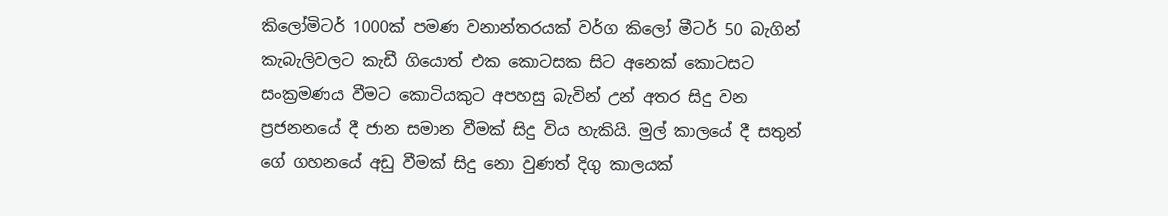කිලෝමිටර් 1000ක්‌ පමණ වනාන්තරයක්‌ වර්ග කිලෝ මීටර් 50 බැගින් කැබැලිවලට කැඩී ගියොත් එක කොටසක සිට අනෙක්‌ කොටසට සංක්‍රමණය වීමට කොටියකුට අපහසු බැවින් උන් අතර සිදු වන ප්‍රජනනයේ දී ජාන සමාන වීමක්‌ සිදු විය හැකියි. මුල් කාලයේ දී සතුන් ගේ ගහනයේ අඩු වීමක්‌ සිදු නො වුණත් දිගු කාලයක්‌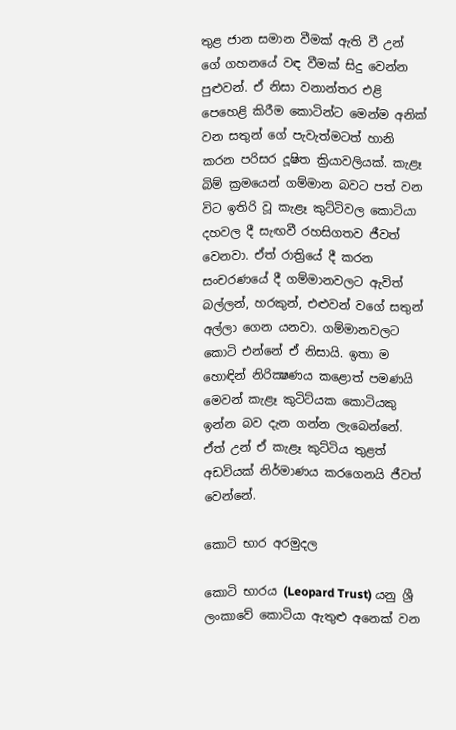තුළ ජාන සමාන වීමක්‌ ඇති වී උන් ගේ ගහනයේ වඳ වීමක්‌ සිදු වෙන්න පුළුවන්. ඒ නිසා වනාන්තර එළි පෙහෙළි කිරීම කොටින්ට මෙන්ම අනික්‌ වන සතුන් ගේ පැවැත්මටත් හානි කරන පරිසර දූෂිත ක්‍රියාවලියක්‌. කැළෑ බිම් ක්‍රමයෙන් ගම්මාන බවට පත් වන විට ඉතිරි වූ කැළෑ කුට්‌ටිවල කොටියා දහවල දී සැඟවී රහසිගතව ජීවත් වෙනවා. ඒත් රාත්‍රියේ දී කරන සංචරණයේ දී ගම්මානවලට ඇවිත් බල්ලන්, හරකුන්, එළුවන් වගේ සතුන් අල්ලා ගෙන යනවා. ගම්මානවලට කොටි එන්නේ ඒ නිසායි. ඉතා ම හොඳින් නිරික්‍ෂණය කළොත් පමණයි මෙවන් කැළෑ කුටිට්‌යක කොටියකු ඉන්න බව දැන ගන්න ලැබෙන්නේ. ඒත් උන් ඒ කැළෑ කුට්‌ටිය තුළත් අඩවියක්‌ නිර්මාණය කරගෙනයි ජීවත් වෙන්නේ.

කොටි භාර අරමුදල

කොටි භාරය (Leopard Trust) යනු ශ්‍රී ලංකාවේ කොටියා ඇතුළු අනෙක්‌ වන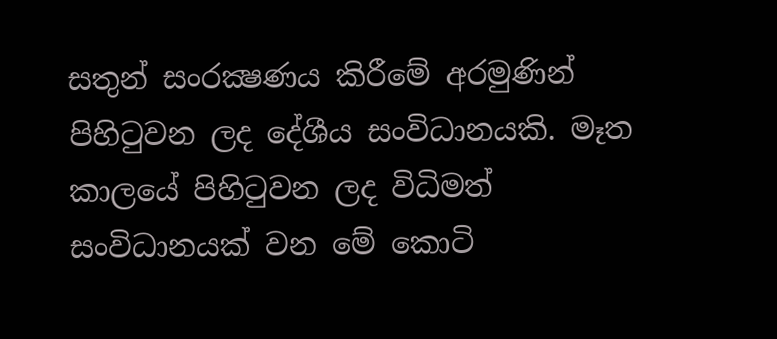සතුන් සංරක්‍ෂණය කිරීමේ අරමුණින් පිහිටුවන ලද දේශීය සංවිධානයකි. මෑත කාලයේ පිහිටුවන ලද විධිමත් සංවිධානයක්‌ වන මේ කොටි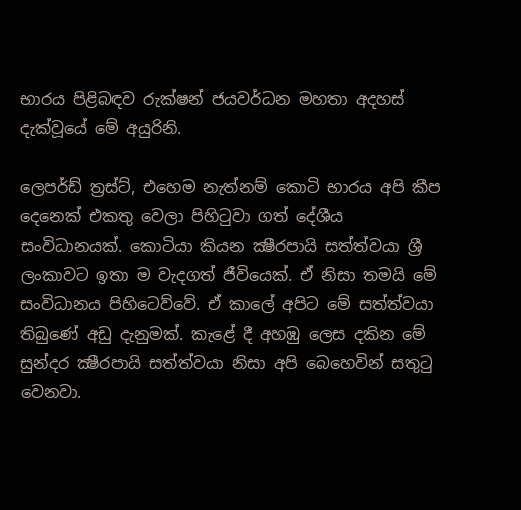භාරය පිළිබඳව රුක්‌ෂන් ජයවර්ධන මහතා අදහස්‌ දැක්‌වූයේ මේ අයුරිනි.

ලෙපර්ඩ් ත්‍රස්‌ට්‌, එහෙම නැත්නම් කොටි භාරය අපි කීප දෙනෙක්‌ එකතු වෙලා පිහිටුවා ගත් දේශීය සංවිධානයක්‌. කොටියා කියන ක්‍ෂීරපායි සත්ත්වයා ශ්‍රී ලංකාවට ඉතා ම වැදගත් ජීවියෙක්‌. ඒ නිසා තමයි මේ සංවිධානය පිහිටෙව්වේ. ඒ කාලේ අපිට මේ සත්ත්වයා තිබුණේ අඩු දැනුමක්‌. කැළේ දී අහඹු ලෙස දකින මේ සුන්දර ක්‍ෂීරපායි සත්ත්වයා නිසා අපි බෙහෙවින් සතුටු වෙනවා.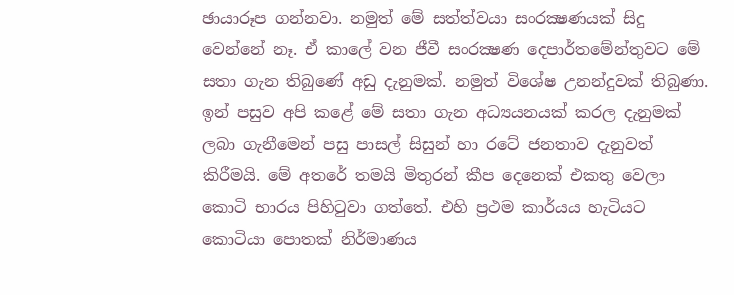ඡායාරූප ගන්නවා. නමුත් මේ සත්ත්වයා සංරක්‍ෂණයක්‌ සිදු වෙන්නේ නෑ. ඒ කාලේ වන ජීවී සංරක්‍ෂණ දෙපාර්තමේන්තුවට මේ සතා ගැන තිබුණේ අඩු දැනුමක්‌. නමුත් විශේෂ උනන්දුවක්‌ තිබුණා. ඉන් පසුව අපි කළේ මේ සතා ගැන අධ්‍යයනයක්‌ කරල දැනුමක්‌ ලබා ගැනීමෙන් පසු පාසල් සිසුන් හා රටේ ජනතාව දැනුවත් කිරීමයි. මේ අතරේ තමයි මිතුරන් කීප දෙනෙක්‌ එකතු වෙලා කොටි භාරය පිහිටුවා ගත්තේ. එහි ප්‍රථම කාර්යය හැටියට කොටියා පොතක්‌ නිර්මාණය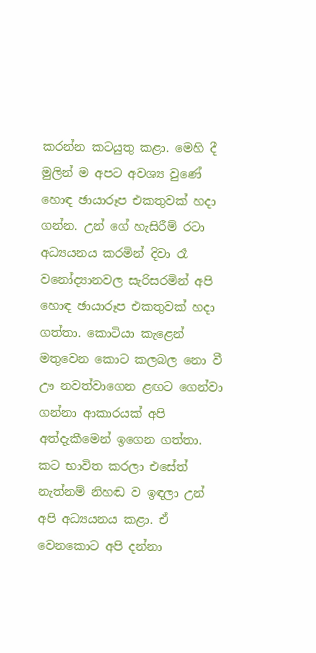කරන්න කටයුතු කළා. මෙහි දී මුලින් ම අපට අවශ්‍ය වුණේ හොඳ ඡායාරූප එකතුවක්‌ හදා ගන්න. උන් ගේ හැසිරීම් රටා අධ්‍යයනය කරමින් දිවා රෑ වනෝද්‍යානවල සැරිසරමින් අපි හොඳ ඡායාරූප එකතුවක්‌ හදා ගත්තා. කොටියා කැළෙන් මතුවෙන කොට කලබල නො වී ඌ නවත්වාගෙන ළඟට ගෙන්වා ගන්නා ආකාරයක්‌ අපි අත්දැකීමෙන් ඉගෙන ගත්තා. කට භාවිත කරලා එසේත් නැත්නම් නිහඬ ව ඉඳලා උන් අපි අධ්‍යයනය කළා. ඒ වෙනකොට අපි දන්නා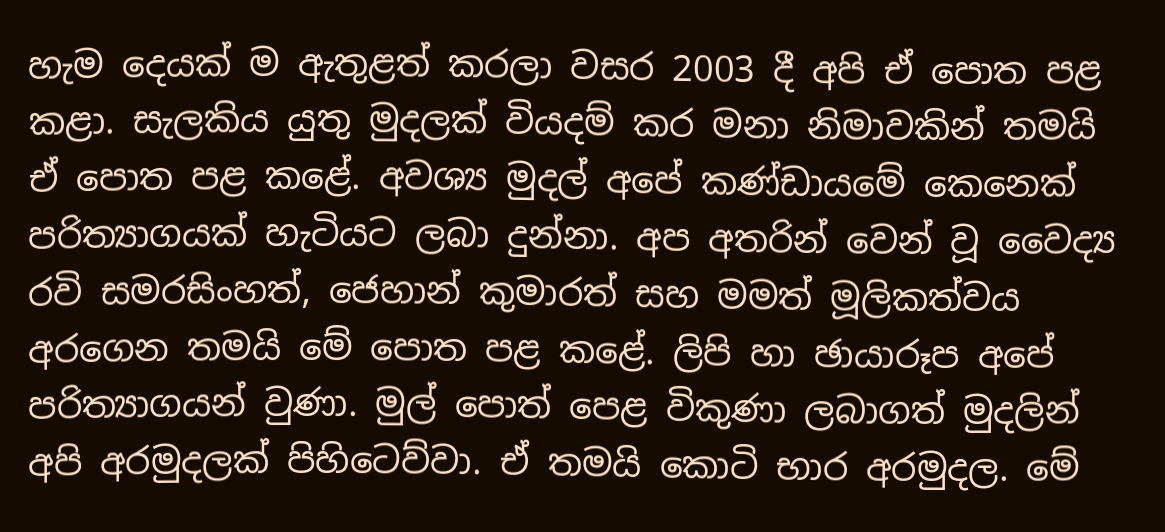හැම දෙයක්‌ ම ඇතුළත් කරලා වසර 2003 දී අපි ඒ පොත පළ කළා. සැලකිය යුතු මුදලක්‌ වියදම් කර මනා නිමාවකින් තමයි ඒ පොත පළ කළේ. අවශ්‍ය මුදල් අපේ කණ්‌ඩායමේ කෙනෙක්‌ පරිත්‍යාගයක්‌ හැටියට ලබා දුන්නා. අප අතරින් වෙන් වූ වෛද්‍ය රවි සමරසිංහත්, ජෙහාන් කුමාරත් සහ මමත් මූලිකත්වය අරගෙන තමයි මේ පොත පළ කළේ. ලිපි හා ඡායාරූප අපේ පරිත්‍යාගයන් වුණා. මුල් පොත් පෙළ විකුණා ලබාගත් මුදලින් අපි අරමුදලක්‌ පිහිටෙව්වා. ඒ තමයි කොටි භාර අරමුදල. මේ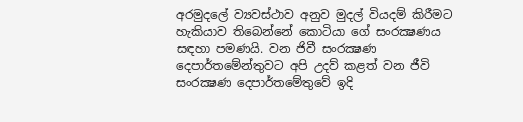අරමුදලේ ව්‍යවස්‌ථාව අනුව මුදල් වියදම් කිරීමට හැකියාව තිබෙන්නේ කොටියා ගේ සංරක්‍ෂණය සඳහා පමණයි. වන ජිවී සංරක්‍ෂණ දෙපාර්තමේන්තුවට අපි උදව් කළත් වන ජීවි සංරක්‍ෂණ දෙපාර්තමේතුවේ ඉදි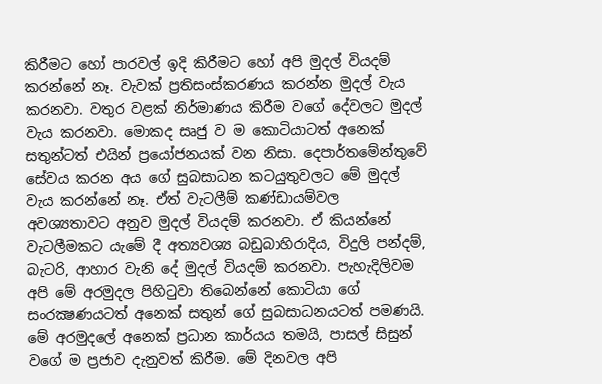කිරීමට හෝ පාරවල් ඉදි කිරීමට හෝ අපි මුදල් වියදම් කරන්නේ නෑ. වැවක්‌ ප්‍රතිසංස්‌කරණය කරන්න මුදල් වැය කරනවා. වතුර වළක්‌ නිර්මාණය කිරීම වගේ දේවලට මුදල් වැය කරනවා. මොකද සෘජු ව ම කොටියාටත් අනෙක්‌ සතුන්ටත් එයින් ප්‍රයෝජනයක්‌ වන නිසා. දෙපාර්තමේන්තුවේ සේවය කරන අය ගේ සුබසාධන කටයුතුවලට මේ මුදල් වැය කරන්නේ නෑ. ඒත් වැටලීම් කණ්‌ඩායම්වල අවශ්‍යතාවට අනුව මුදල් වියදම් කරනවා. ඒ කියන්නේ වැටලීමකට යැමේ දී අත්‍යවශ්‍ය බඩුබාහිරාදිය, විදුලි පන්දම්, බැටරි, ආහාර වැනි දේ මුදල් වියදම් කරනවා. පැහැදිලිවම අපි මේ අරමුදල පිහිටුවා තිබෙන්නේ කොටියා ගේ සංරක්‍ෂණයටත් අනෙක්‌ සතුන් ගේ සුබසාධනයටත් පමණයි. මේ අරමුදලේ අනෙක්‌ ප්‍රධාන කාර්යය තමයි, පාසල් සිසුන් වගේ ම ප්‍රජාව දැනුවත් කිරීම. මේ දිනවල අපි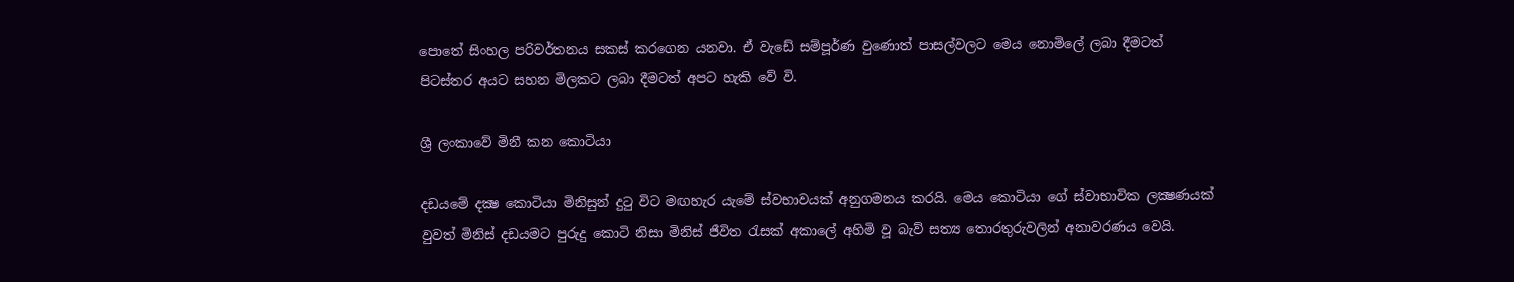පොතේ සිංහල පරිවර්තනය සකස්‌ කරගෙන යනවා. ඒ වැඩේ සම්පූර්ණ වුණොත් පාසල්වලට මෙය නොමිලේ ලබා දීමටත් පිටස්‌තර අයට සහන මිලකට ලබා දීමටත් අපට හැකි වේ වි.

ශ්‍රී ලංකාවේ මිනී කන කොටියා

දඩයමේ දක්‍ෂ කොටියා මිනිසුන් දුටු විට මඟහැර යැමේ ස්‌වභාවයක්‌ අනුගමනය කරයි. මෙය කොටියා ගේ ස්‌වාභාවික ලක්‍ෂණයක්‌ වුවත් මිනිස්‌ දඩයමට පුරුදු කොටි නිසා මිනිස්‌ ජීවිත රැසක්‌ අකාලේ අහිමි වූ බැව් සත්‍ය තොරතුරුවලින් අනාවරණය වෙයි.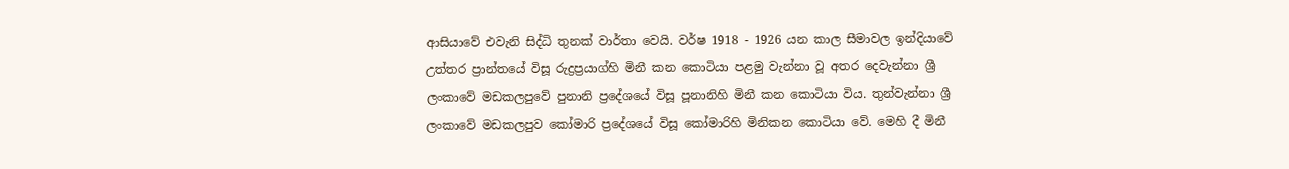ආසියාවේ එවැනි සිද්ධි තුනක්‌ වාර්තා වෙයි. වර්ෂ 1918 - 1926 යන කාල සීමාවල ඉන්දියාවේ උත්තර ප්‍රාන්තයේ විසූ රුද්‍රප්‍රයාග්හි මිනී කන කොටියා පළමු වැන්නා වූ අතර දෙවැන්නා ශ්‍රී ලංකාවේ මඩකලපුවේ පුනානි ප්‍රදේශයේ විසූ පූනානිහි මිනී කන කොටියා විය. තුන්වැන්නා ශ්‍රී ලංකාවේ මඩකලපුව කෝමාරි ප්‍රදේශයේ විසූ කෝමාරිහි මිනිකන කොටියා වේ. මෙහි දී මිනී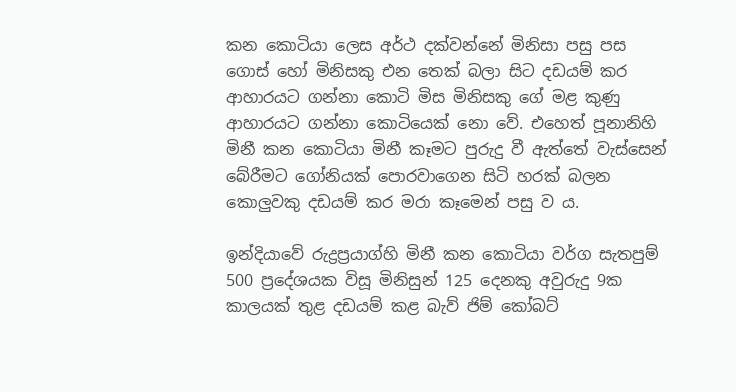කන කොටියා ලෙස අර්ථ දක්‌වන්නේ මිනිසා පසු පස ගොස්‌ හෝ මිනිසකු එන තෙක්‌ බලා සිට දඩයම් කර ආහාරයට ගන්නා කොටි මිස මිනිසකු ගේ මළ කුණු ආහාරයට ගන්නා කොටියෙක්‌ නො වේ. එහෙත් පූනානිහි මිනී කන කොටියා මිනී කෑමට පුරුදු වී ඇත්තේ වැස්‌සෙන් බේරීමට ගෝනියක්‌ පොරවාගෙන සිටි හරක්‌ බලන කොලුවකු දඩයම් කර මරා කෑමෙන් පසු ව ය.

ඉන්දියාවේ රුද්‍රප්‍රයාග්හි මිනී කන කොටියා වර්ග සැතපුම් 500 ප්‍රදේශයක විසූ මිනිසුන් 125 දෙනකු අවුරුදු 9ක කාලයක්‌ තුළ දඩයම් කළ බැව් ජිම් කෝබට්‌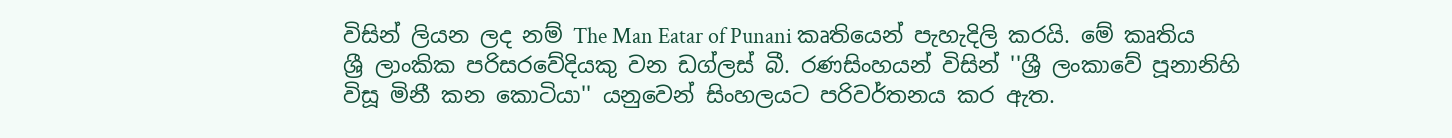විසින් ලියන ලද නම් The Man Eatar of Punani කෘතියෙන් පැහැදිලි කරයි. මේ කෘතිය ශ්‍රී ලාංකික පරිසරවේදියකු වන ඩග්ලස්‌ බී. රණසිංහයන් විසින් ''ශ්‍රී ලංකාවේ පූනානිහි විසූ මිනී කන කොටියා'' යනුවෙන් සිංහලයට පරිවර්තනය කර ඇත.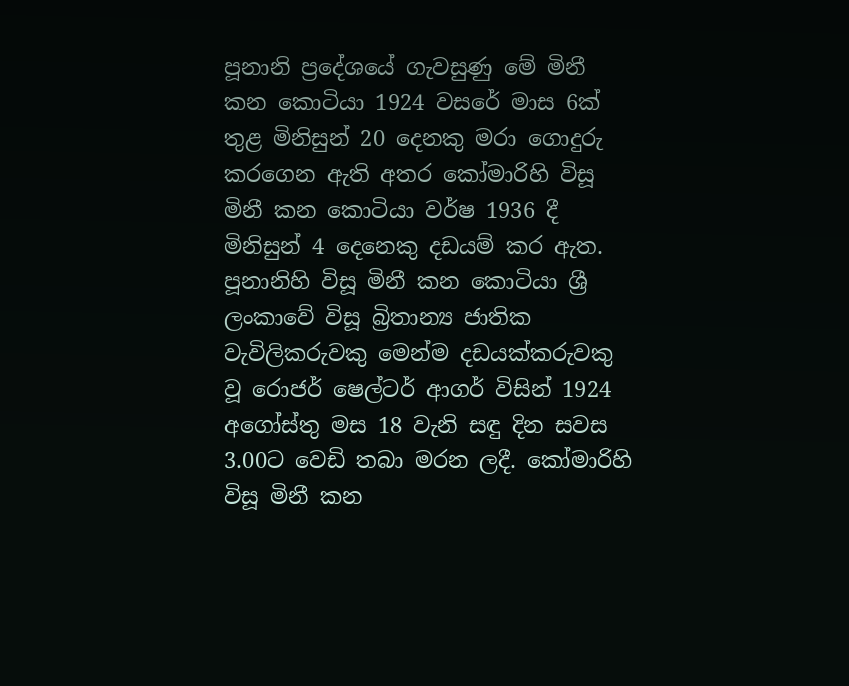පූනානි ප්‍රදේශයේ ගැවසුණු මේ මිනී කන කොටියා 1924 වසරේ මාස 6ක්‌ තුළ මිනිසුන් 20 දෙනකු මරා ගොදුරු කරගෙන ඇති අතර කෝමාරිහි විසූ මිනී කන කොටියා වර්ෂ 1936 දී මිනිසුන් 4 දෙනෙකු දඩයම් කර ඇත. පූනානිහි විසූ මිනී කන කොටියා ශ්‍රී ලංකාවේ විසූ බ්‍රිතාන්‍ය ජාතික වැවිලිකරුවකු මෙන්ම දඩයක්‌කරුවකු වූ රොජර් ෂෙල්ටර් ආගර් විසින් 1924 අගෝස්‌තු මස 18 වැනි සඳු දින සවස 3.00ට වෙඩි තබා මරන ලදී. කෝමාරිහි විසූ මිනී කන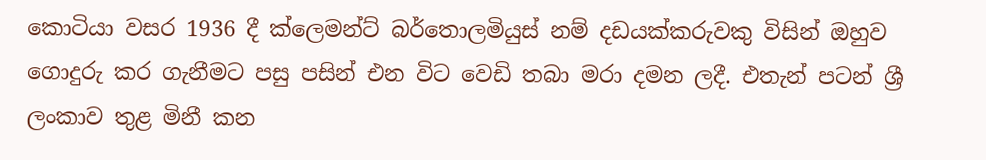කොටියා වසර 1936 දී ක්‌ලෙමන්ට්‌ බර්තොලමියුස්‌ නම් දඩයක්‌කරුවකු විසින් ඔහුව ගොදුරු කර ගැනීමට පසු පසින් එන විට වෙඩි තබා මරා දමන ලදී. එතැන් පටන් ශ්‍රී ලංකාව තුළ මිනී කන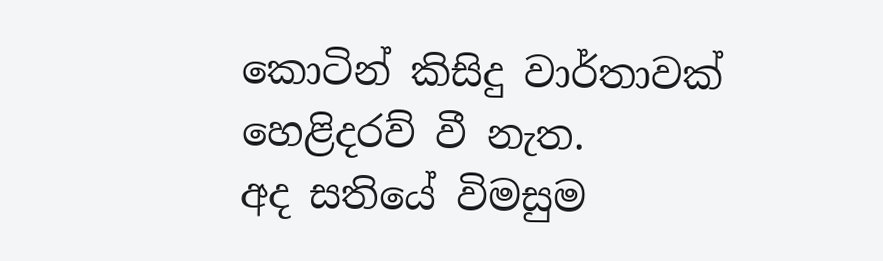කොටින් කිසිදු වාර්තාවක්‌ හෙළිදරව් වී නැත.
අද සතියේ විමසුම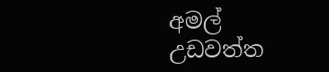අමල් උඩවත්ත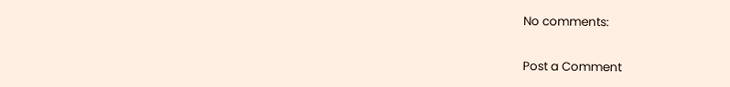No comments:

Post a Comment